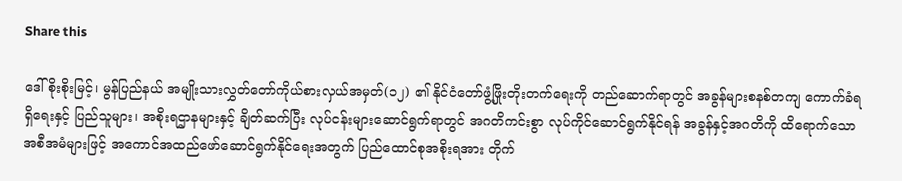Share this

ဒေါ်စိုးစိုးမြင့်၊ မွန်ပြည်နယ် အမျိုးသားလွှတ်တော်ကိုယ်စားလှယ်အမှတ်(၁၂) ၏ နိုင်ငံတော်ဖွံ့ဖြိုးတိုးတက်ရေးကို တည်ဆောက်ရာတွင် အခွန်များစနစ်တကျ ကောက်ခံရရှိရေးနှင့် ပြည်သူများ၊ အစိုးရဌာနများနှင့် ချိတ်ဆက်ပြီး လုပ်ငန်းများဆောင်ရွက်ရာတွင် အဂတိကင်းစွာ လုပ်ကိုင်ဆောင်ရွက်နိုင်ရန် အခွန်နှင့်အဂတိကို ထိရောက်သော အစီအမံများဖြင့် အကောင်အထည်ဖော်ဆောင်ရွက်နိုင်ရေးအတွက် ပြည်ထောင်စုအစိုးရအား တိုက်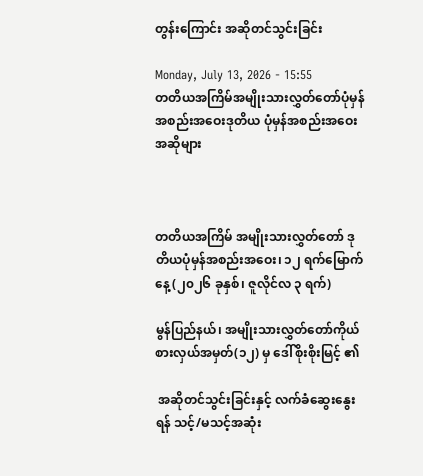တွန်းကြောင်း အဆိုတင်သွင်းခြင်း

Monday, July 13, 2026 - 15:55
တတိယအကြိမ်အမျိုးသားလွှတ်တော်ပုံမှန်အစည်းအဝေးဒုတိယ ပုံမှန်အစည်းအဝေးအဆိုများ



တတိယအကြိမ် အမျိုးသားလွှတ်တော် ဒုတိယပုံမှန်အစည်းအဝေး၊ ၁၂ ရက်မြောက်နေ့ (၂၀၂၆ ခုနှစ်၊ ဇူလိုင်လ ၃ ရက်)

မွန်ပြည်နယ်၊ အမျိုးသားလွှတ်တော်ကိုယ်စားလှယ်အမှတ်(၁၂) မှ ဒေါ်စိုးစိုးမြင့် ၏

 အဆိုတင်သွင်းခြင်းနှင့် လက်ခံဆွေးနွေးရန် သင့်/မသင့်အဆုံး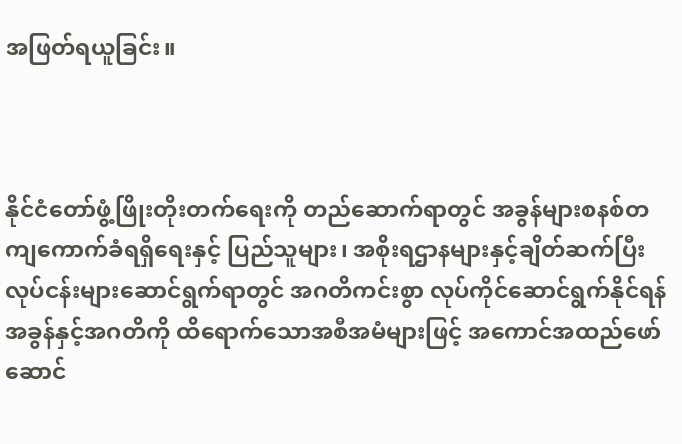အဖြတ်ရယူခြင်း။



နိုင်ငံတော်ဖွံ့ဖြိုးတိုးတက်ရေးကို တည်ဆောက်ရာတွင် အခွန်များစနစ်တကျကောက်ခံရရှိရေးနှင့် ပြည်သူများ၊ အစိုးရဌာနများနှင့်ချိတ်ဆက်ပြီး လုပ်ငန်းများဆောင်ရွက်ရာတွင် အဂတိကင်းစွာ လုပ်ကိုင်ဆောင်ရွက်နိုင်ရန် အခွန်နှင့်အဂတိကို ထိရောက်သောအစီအမံများဖြင့် အကောင်အထည်ဖော်ဆောင်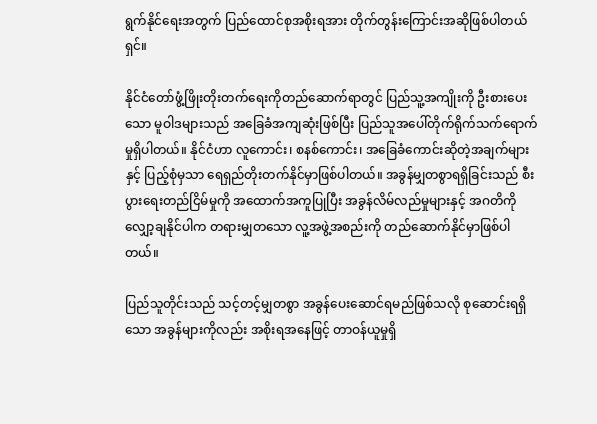ရွက်နိုင်ရေးအတွက် ပြည်ထောင်စုအစိုးရအား တိုက်တွန်းကြောင်းအဆိုဖြစ်ပါတယ်ရှင်။

နိုင်ငံတော်ဖွံ့ဖြိုးတိုးတက်ရေးကိုတည်ဆောက်ရာတွင် ပြည်သူ့အကျိုးကို ဦးစားပေးသော မူဝါဒများသည် အခြေခံအကျဆုံးဖြစ်ပြီး ပြည်သူအပေါ်တိုက်ရိုက်သက်ရောက်မှုရှိပါတယ်။ နိုင်ငံဟာ လူကောင်း၊ စနစ်ကောင်း၊ အခြေခံကောင်းဆိုတဲ့အချက်များနှင့် ပြည့်စုံမှသာ ရေရှည်တိုးတက်နိုင်မှာဖြစ်ပါတယ်။ အခွန်မျှတစွာရရှိခြင်းသည် စီးပွားရေးတည်ငြိမ်မှုကို အထောက်အကူပြုပြီး အခွန်လိမ်လည်မှုများနှင့် အဂတိကို လျှော့ချနိုင်ပါက တရားမျှတသော လူ့အဖွဲ့အစည်းကို တည်ဆောက်နိုင်မှာဖြစ်ပါတယ်။

ပြည်သူတိုင်းသည် သင့်တင့်မျှတစွာ အခွန်ပေးဆောင်ရမည်ဖြစ်သလို စုဆောင်းရရှိသော အခွန်များကိုလည်း အစိုးရအနေဖြင့် တာဝန်ယူမှုရှိ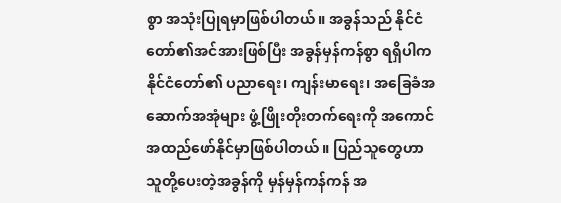စွာ အသုံးပြုရမှာဖြစ်ပါတယ်။ အခွန်သည် နိုင်ငံတော်၏အင်အားဖြစ်ပြီး အခွန်မှန်ကန်စွာ ရရှိပါက နိုင်ငံတော်၏ ပညာရေး၊ ကျန်းမာရေး၊ အခြေခံအဆောက်အအုံများ ဖွံ့ဖြိုးတိုးတက်ရေးကို အကောင်အထည်ဖော်နိုင်မှာဖြစ်ပါတယ်။ ပြည်သူတွေဟာ သူတို့ပေးတဲ့အခွန်ကို မှန်မှန်ကန်ကန် အ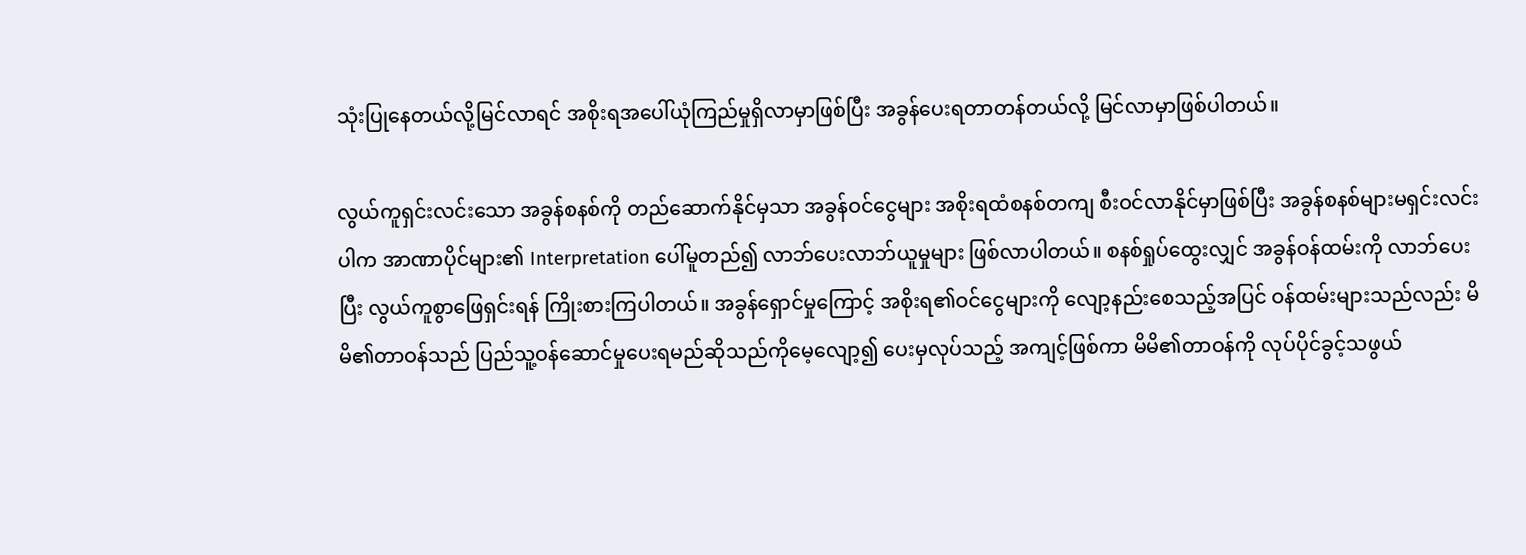သုံးပြုနေတယ်လို့မြင်လာရင် အစိုးရအပေါ်ယုံကြည်မှုရှိလာမှာဖြစ်ပြီး အခွန်ပေးရတာတန်တယ်လို့ မြင်လာမှာဖြစ်ပါတယ်။

လွယ်ကူရှင်းလင်းသော အခွန်စနစ်ကို တည်ဆောက်နိုင်မှသာ အခွန်ဝင်ငွေများ အစိုးရထံစနစ်တကျ စီးဝင်လာနိုင်မှာဖြစ်ပြီး အခွန်စနစ်များမရှင်းလင်းပါက အာဏာပိုင်များ၏ Interpretation ပေါ်မူတည်၍ လာဘ်ပေးလာဘ်ယူမှုများ ဖြစ်လာပါတယ်။ စနစ်ရှုပ်ထွေးလျှင် အခွန်ဝန်ထမ်းကို လာဘ်ပေးပြီး လွယ်ကူစွာဖြေရှင်းရန် ကြိုးစားကြပါတယ်။ အခွန်ရှောင်မှုကြောင့် အစိုးရ၏ဝင်ငွေများကို လျော့နည်းစေသည့်အပြင် ဝန်ထမ်းများသည်လည်း မိမိ၏တာဝန်သည် ပြည်သူ့ဝန်ဆောင်မှုပေးရမည်ဆိုသည်ကိုမေ့လျော့၍ ပေးမှလုပ်သည့် အကျင့်ဖြစ်ကာ မိမိ၏တာဝန်ကို လုပ်ပိုင်ခွင့်သဖွယ်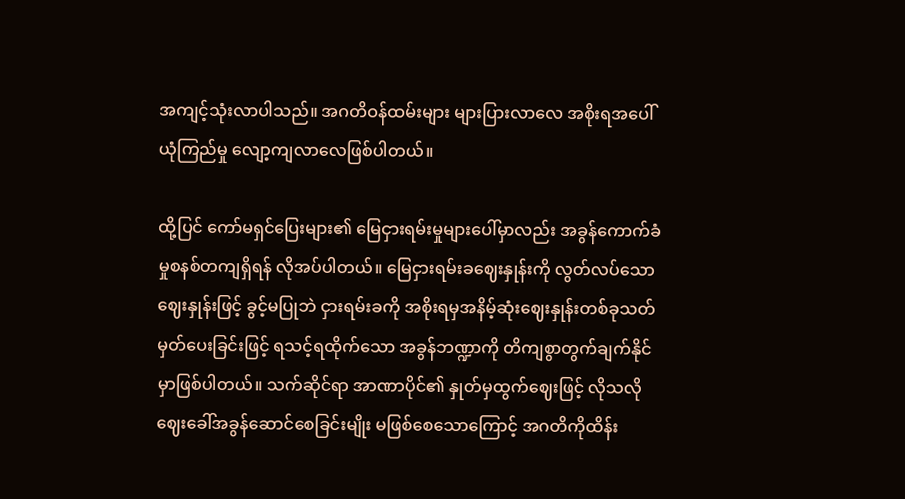အကျင့်သုံးလာပါသည်။ အဂတိဝန်ထမ်းများ များပြားလာလေ အစိုးရအပေါ်ယုံကြည်မှု လျော့ကျလာလေဖြစ်ပါတယ်။

ထို့ပြင် ကော်မရှင်ပြေးများ၏ မြေငှားရမ်းမှုများပေါ်မှာလည်း အခွန်ကောက်ခံမှုစနစ်တကျရှိရန် လိုအပ်ပါတယ်။ မြေငှားရမ်းခဈေးနှုန်းကို လွတ်လပ်သောဈေးနှုန်းဖြင့် ခွင့်မပြုဘဲ ငှားရမ်းခကို အစိုးရမှအနိမ့်ဆုံးဈေးနှုန်းတစ်ခုသတ်မှတ်ပေးခြင်းဖြင့် ရသင့်ရထိုက်သော အခွန်ဘဏ္ဍာကို တိကျစွာတွက်ချက်နိုင်မှာဖြစ်ပါတယ်။ သက်ဆိုင်ရာ အာဏာပိုင်၏ နှုတ်မှထွက်ဈေးဖြင့် လိုသလိုဈေးခေါ်အခွန်ဆောင်စေခြင်းမျိုး မဖြစ်စေသောကြောင့် အဂတိကိုထိန်း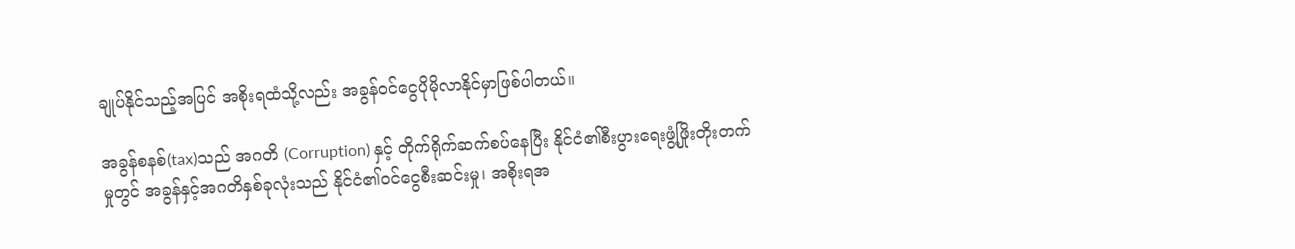ချုပ်နိုင်သည့်အပြင် အစိုးရထံသို့လည်း အခွန်ဝင်ငွေပိုမိုလာနိုင်မှာဖြစ်ပါတယ်။

အခွန်စနစ်(tax)သည် အဂတိ (Corruption) နှင့် တိုက်ရိုက်ဆက်စပ်နေပြီး နိုင်ငံ၏စီးပွားရေးဖွံ့ဖြိုးတိုးတက်မှုတွင် အခွန်နှင့်အဂတိနှစ်ခုလုံးသည် နိုင်ငံ၏ဝင်ငွေစီးဆင်းမှု၊ အစိုးရအ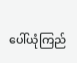ပေါ်ယုံကြည်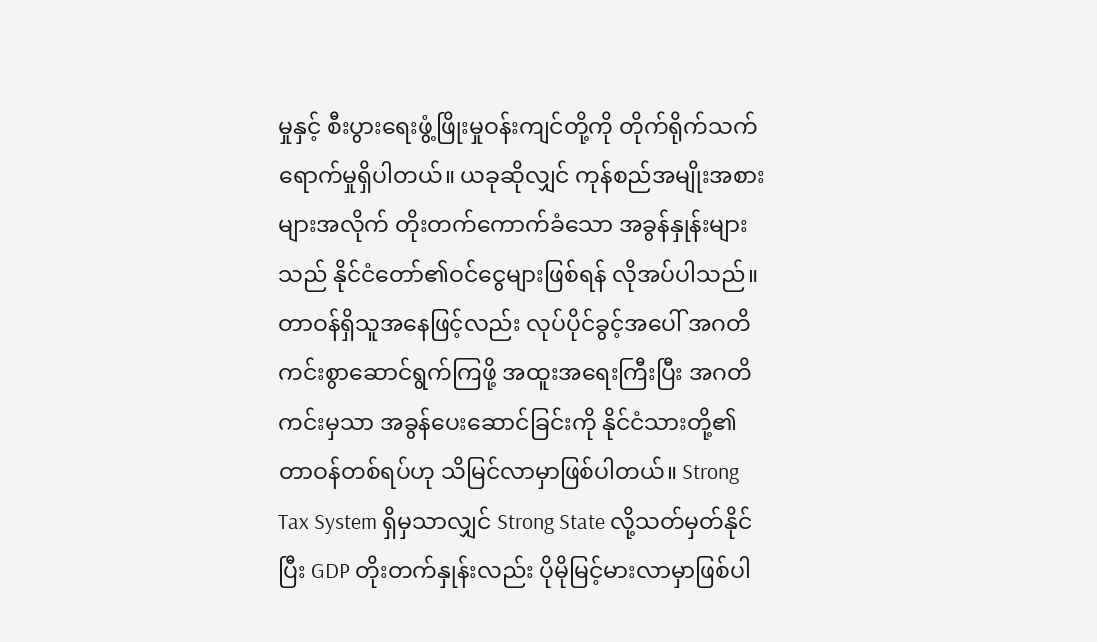မှုနှင့် စီးပွားရေးဖွံ့ဖြိုးမှုဝန်းကျင်တို့ကို တိုက်ရိုက်သက်ရောက်မှုရှိပါတယ်။ ယခုဆိုလျှင် ကုန်စည်အမျိုးအစားများအလိုက် တိုးတက်ကောက်ခံသော အခွန်နှုန်းများသည် နိုင်ငံတော်၏ဝင်ငွေများဖြစ်ရန် လိုအပ်ပါသည်။ တာဝန်ရှိသူအနေဖြင့်လည်း လုပ်ပိုင်ခွင့်အပေါ် အဂတိကင်းစွာဆောင်ရွက်ကြဖို့ အထူးအရေးကြီးပြီး အဂတိကင်းမှသာ အခွန်ပေးဆောင်ခြင်းကို နိုင်ငံသားတို့၏ တာဝန်တစ်ရပ်ဟု သိမြင်လာမှာဖြစ်ပါတယ်။ Strong Tax System ရှိမှသာလျှင် Strong State လို့သတ်မှတ်နိုင်ပြီး GDP တိုးတက်နှုန်းလည်း ပိုမိုမြင့်မားလာမှာဖြစ်ပါ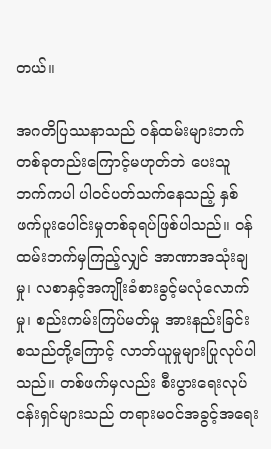တယ်။

အဂတိပြဿနာသည် ဝန်ထမ်းများဘက် တစ်ခုတည်းကြောင့်မဟုတ်ဘဲ ပေးသူဘက်ကပါ ပါဝင်ပတ်သက်နေသည့် နှစ်ဖက်ပူးပေါင်းမှုတစ်ခုရပ်ဖြစ်ပါသည်။ ဝန်ထမ်းဘက်မှကြည့်လျှင် အာဏာအသုံးချမှု၊ လစာနှင့်အကျိုးခံစားခွင့်မလုံလောက်မှု၊ စည်းကမ်းကြပ်မတ်မှု အားနည်းခြင်း စသည်တို့ကြောင့် လာဘ်ယူမှုများပြုလုပ်ပါသည်။ တစ်ဖက်မှလည်း စီးပွားရေးလုပ်ငန်းရှင်များသည် တရားမဝင်အခွင့်အရေး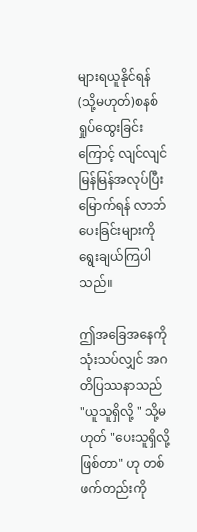များရယူနိုင်ရန်(သို့မဟုတ်)စနစ်ရှုပ်ထွေးခြင်းကြောင့် လျင်လျင်မြန်မြန်အလုပ်ပြီးမြောက်ရန် လာဘ်ပေးခြင်းများကို ရွေးချယ်ကြပါသည်။

ဤအခြေအနေကို သုံးသပ်လျှင် အဂတိပြဿနာသည် "ယူသူရှိလို့ " သို့မဟုတ် "ပေးသူရှိလို့ဖြစ်တာ" ဟု တစ်ဖက်တည်းကို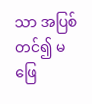သာ အပြစ်တင်၍ မဖြေ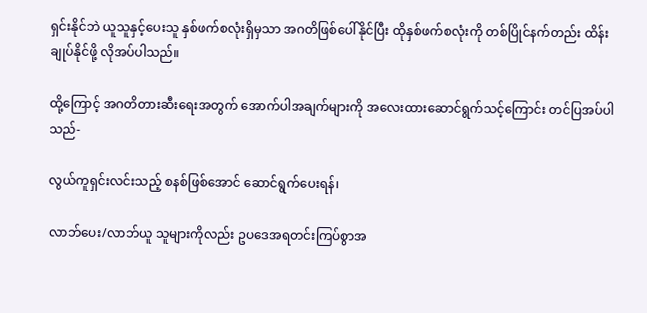ရှင်းနိုင်ဘဲ ယူသူနှင့်ပေးသူ နှစ်ဖက်စလုံးရှိမှသာ အဂတိဖြစ်ပေါ်နိုင်ပြီး ထိုနှစ်ဖက်စလုံးကို တစ်ပြိုင်နက်တည်း ထိန်းချုပ်နိုင်ဖို့ လိုအပ်ပါသည်။

ထို့ကြောင့် အဂတိတားဆီးရေးအတွက် အောက်ပါအချက်များကို အလေးထားဆောင်ရွက်သင့်ကြောင်း တင်ပြအပ်ပါသည်-

လွယ်ကူရှင်းလင်းသည့် စနစ်ဖြစ်အောင် ဆောင်ရွက်ပေးရန်၊

လာဘ်ပေး/လာဘ်ယူ သူများကိုလည်း ဥပဒေအရတင်းကြပ်စွာအ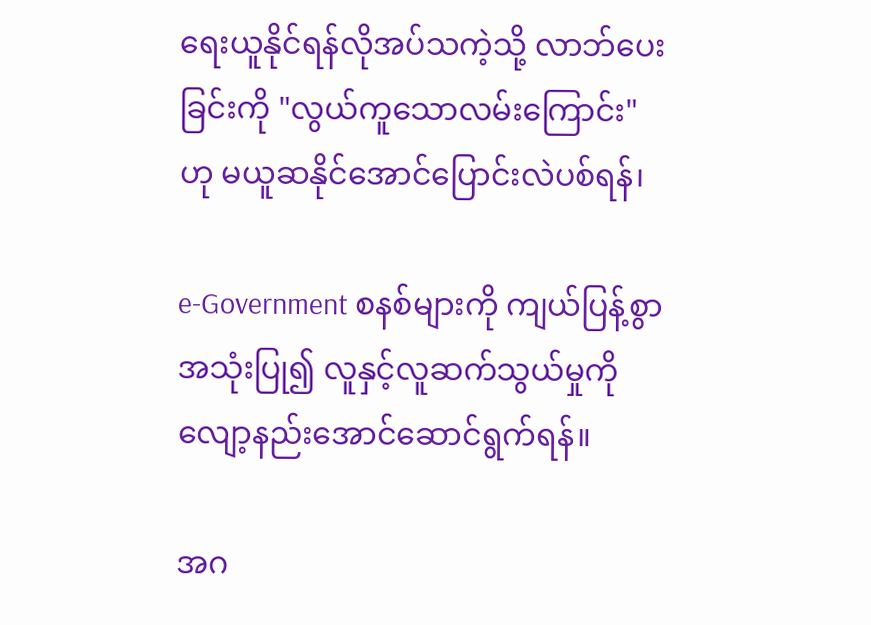ရေးယူနိုင်ရန်လိုအပ်သကဲ့သို့ လာဘ်ပေးခြင်းကို "လွယ်ကူသောလမ်းကြောင်း" ဟု မယူဆနိုင်အောင်ပြောင်းလဲပစ်ရန်၊

e-Government စနစ်များကို ကျယ်ပြန့်စွာအသုံးပြု၍ လူနှင့်လူဆက်သွယ်မှုကို လျော့နည်းအောင်ဆောင်ရွက်ရန်။

အဂ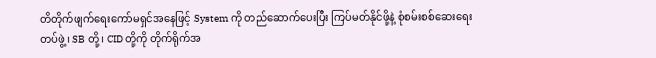တိတိုက်ဖျက်ရေးကော်မရှင်အနေဖြင့် System ကို တည်ဆောက်ပေးပြီး ကြပ်မတ်နိုင်ဖို့နဲ့ စုံစမ်းစစ်ဆေးရေးတပ်ဖွဲ့၊ SB တို့၊ CID တို့ကို တိုက်ရိုက်အ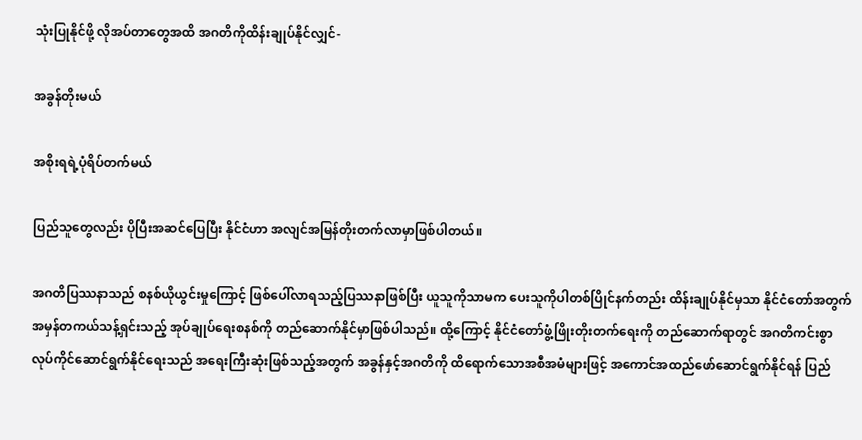သုံးပြုနိုင်ဖို့ လိုအပ်တာတွေအထိ အဂတိကိုထိန်းချုပ်နိုင်လျှင်-

အခွန်တိုးမယ်

အစိုးရရဲ့ပုံရိပ်တက်မယ်

ပြည်သူတွေလည်း ပိုပြီးအဆင်ပြေပြီး နိုင်ငံဟာ အလျင်အမြန်တိုးတက်လာမှာဖြစ်ပါတယ်။

အဂတိပြဿနာသည် စနစ်ယိုယွင်းမှုကြောင့် ဖြစ်ပေါ်လာရသည့်ပြဿနာဖြစ်ပြီး ယူသူကိုသာမက ပေးသူကိုပါတစ်ပြိုင်နက်တည်း ထိန်းချုပ်နိုင်မှသာ နိုင်ငံတော်အတွက် အမှန်တကယ်သန့်ရှင်းသည့် အုပ်ချုပ်ရေးစနစ်ကို တည်ဆောက်နိုင်မှာဖြစ်ပါသည်။ ထို့ကြောင့် နိုင်ငံတော်ဖွံ့ဖြိုးတိုးတက်ရေးကို တည်ဆောက်ရာတွင် အဂတိကင်းစွာ လုပ်ကိုင်ဆောင်ရွက်နိုင်ရေးသည် အရေးကြီးဆုံးဖြစ်သည့်အတွက် အခွန်နှင့်အဂတိကို ထိရောက်သောအစီအမံများဖြင့် အကောင်အထည်ဖော်ဆောင်ရွက်နိုင်ရန် ပြည်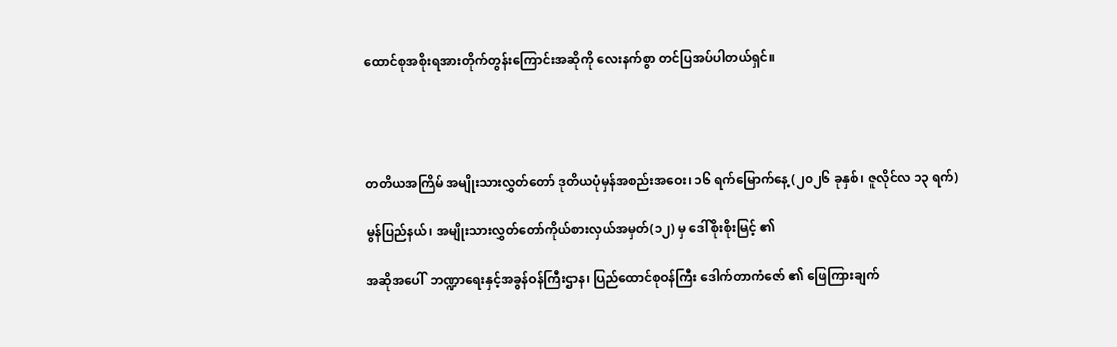ထောင်စုအစိုးရအားတိုက်တွန်းကြောင်းအဆိုကို လေးနက်စွာ တင်ပြအပ်ပါတယ်ရှင်။




တတိယအကြိမ် အမျိုးသားလွှတ်တော် ဒုတိယပုံမှန်အစည်းအဝေး၊ ၁၆ ရက်မြောက်နေ့ (၂၀၂၆ ခုနှစ်၊ ဇူလိုင်လ ၁၃ ရက်)

မွန်ပြည်နယ်၊ အမျိုးသားလွှတ်တော်ကိုယ်စားလှယ်အမှတ်(၁၂) မှ ဒေါ်စိုးစိုးမြင့် ၏

အဆိုအပေါ်  ဘဏ္ဍာရေးနှင့်အခွန်ဝန်ကြီးဌာန၊ ပြည်ထောင်စုဝန်ကြီး ဒေါက်တာကံဇော် ၏ ဖြေကြားချက်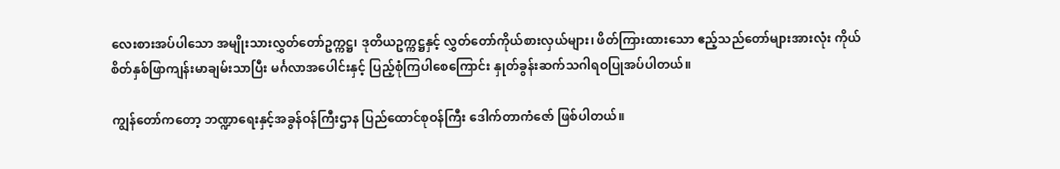လေးစားအပ်ပါသော အမျိုးသားလွှတ်တော်ဥက္ကဋ္ဌ၊ ဒုတိယဥက္ကဋ္ဌနှင့် လွှတ်တော်ကိုယ်စားလှယ်များ၊ ဖိတ်ကြားထားသော ဧည့်သည်တော်များအားလုံး ကိုယ်စိတ်နှစ်ဖြာကျန်းမာချမ်းသာပြီး မင်္ဂလာအပေါင်းနှင့် ပြည့်စုံကြပါစေကြောင်း နှုတ်ခွန်းဆက်သဂါရဝပြုအပ်ပါတယ်။

ကျွန်တော်ကတော့ ဘဏ္ဍာရေးနှင့်အခွန်ဝန်ကြီးဌာန ပြည်ထောင်စုဝန်ကြီး ဒေါက်တာကံဇော် ဖြစ်ပါတယ်။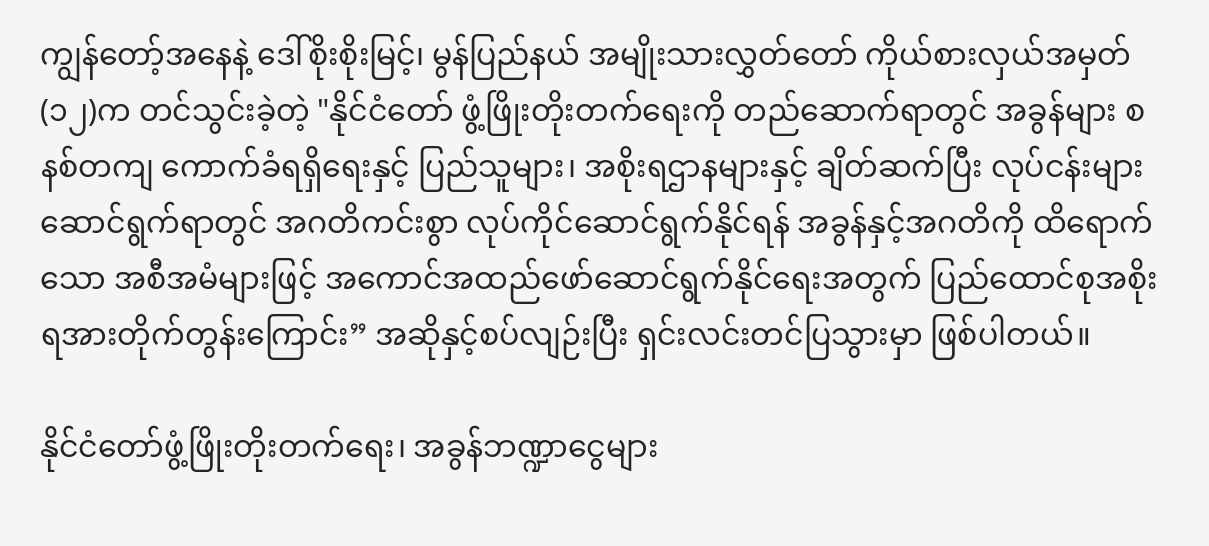ကျွန်တော့်အနေနဲ့ ဒေါ်စိုးစိုးမြင့်၊ မွန်ပြည်နယ် အမျိုးသားလွှတ်တော် ကိုယ်စားလှယ်အမှတ်(၁၂)က တင်သွင်းခဲ့တဲ့ "နိုင်ငံတော် ဖွံ့ဖြိုးတိုးတက်ရေးကို တည်ဆောက်ရာတွင် အခွန်များ စနစ်တကျ ကောက်ခံရရှိရေးနှင့် ပြည်သူများ၊ အစိုးရဌာနများနှင့် ချိတ်ဆက်ပြီး လုပ်ငန်းများဆောင်ရွက်ရာတွင် အဂတိကင်းစွာ လုပ်ကိုင်ဆောင်ရွက်နိုင်ရန် အခွန်နှင့်အဂတိကို ထိရောက်သော အစီအမံများဖြင့် အကောင်အထည်ဖော်ဆောင်ရွက်နိုင်ရေးအတွက် ပြည်ထောင်စုအစိုးရအားတိုက်တွန်းကြောင်း” အဆိုနှင့်စပ်လျဉ်းပြီး ရှင်းလင်းတင်ပြသွားမှာ ဖြစ်ပါတယ်။

နိုင်ငံတော်ဖွံ့ဖြိုးတိုးတက်ရေး၊ အခွန်ဘဏ္ဍာငွေများ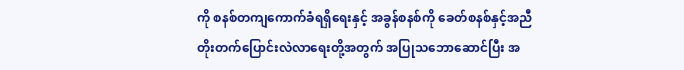ကို စနစ်တကျကောက်ခံရရှိရေးနှင့် အခွန်စနစ်ကို ခေတ်စနစ်နှင့်အညီ တိုးတက်ပြောင်းလဲလာရေးတို့အတွက် အပြုသဘောဆောင်ပြီး အ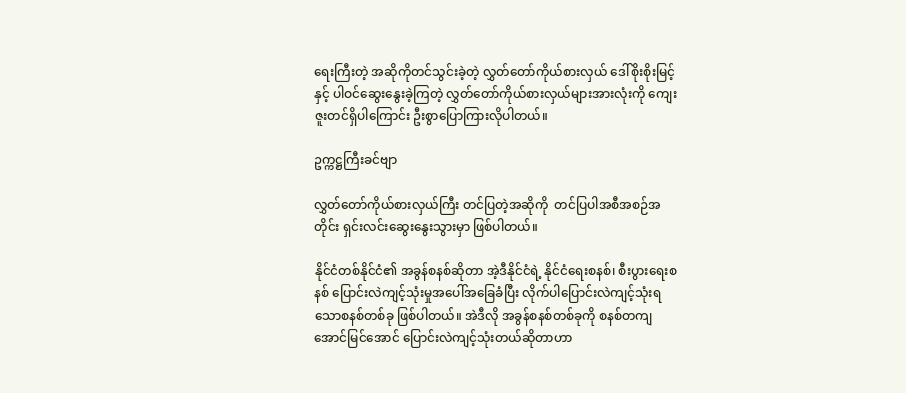ရေးကြီးတဲ့ အဆိုကိုတင်သွင်းခဲ့တဲ့ လွှတ်တော်ကိုယ်စားလှယ် ဒေါ်စိုးစိုးမြင့်နှင့် ပါဝင်ဆွေးနွေးခဲ့ကြတဲ့ လွှတ်တော်ကိုယ်စားလှယ်များအားလုံးကို ကျေးဇူးတင်ရှိပါကြောင်း ဦးစွာပြောကြားလိုပါတယ်။

ဥက္ကဋ္ဌကြီးခင်ဗျာ

လွှတ်တော်ကိုယ်စားလှယ်ကြီး တင်ပြတဲ့အဆိုကို  တင်ပြပါအစီအစဉ်အတိုင်း ရှင်းလင်းဆွေးနွေးသွားမှာ ဖြစ်ပါတယ်။

နိုင်ငံတစ်နိုင်ငံ၏ အခွန်စနစ်ဆိုတာ အဲ့ဒီနိုင်ငံရဲ့ နိုင်ငံရေးစနစ်၊ စီးပွားရေးစနစ် ပြောင်းလဲကျင့်သုံးမှုအပေါ်အခြေခံပြီး လိုက်ပါပြောင်းလဲကျင့်သုံးရသောစနစ်တစ်ခု ဖြစ်ပါတယ်။ အဲဒီလို အခွန်စနစ်တစ်ခုကို စနစ်တကျအောင်မြင်အောင် ပြောင်းလဲကျင့်သုံးတယ်ဆိုတာဟာ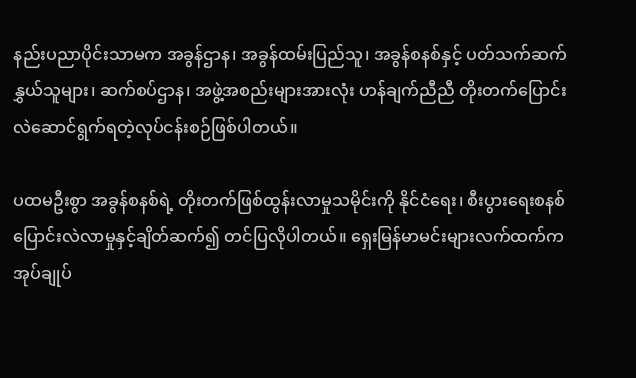နည်းပညာပိုင်းသာမက အခွန်ဌာန၊ အခွန်ထမ်းပြည်သူ၊ အခွန်စနစ်နှင့် ပတ်သက်ဆက်နွှယ်သူများ၊ ဆက်စပ်ဌာန၊ အဖွဲ့အစည်းများအားလုံး ဟန်ချက်ညီညီ တိုးတက်ပြောင်းလဲဆောင်ရွက်ရတဲ့လုပ်ငန်းစဉ်ဖြစ်ပါတယ်။

ပထမဦးစွာ အခွန်စနစ်ရဲ့ တိုးတက်ဖြစ်ထွန်းလာမှုသမိုင်းကို နိုင်ငံရေး၊ စီးပွားရေးစနစ်ပြောင်းလဲလာမှုနှင့်ချိတ်ဆက်၍ တင်ပြလိုပါတယ်။ ရှေးမြန်မာမင်းများလက်ထက်က အုပ်ချုပ်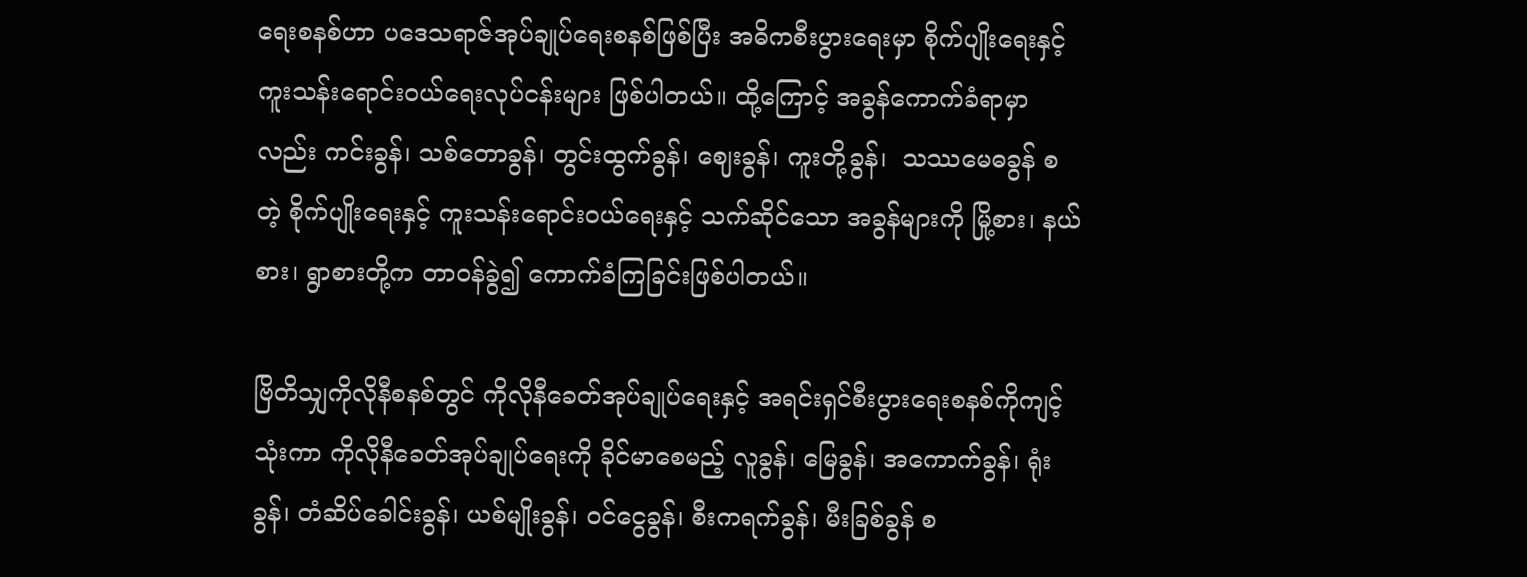ရေးစနစ်ဟာ ပဒေသရာဇ်အုပ်ချုပ်ရေးစနစ်ဖြစ်ပြီး အဓိကစီးပွားရေးမှာ စိုက်ပျိုးရေးနှင့် ကူးသန်းရောင်းဝယ်ရေးလုပ်ငန်းများ ဖြစ်ပါတယ်။ ထို့ကြောင့် အခွန်ကောက်ခံရာမှာလည်း ကင်းခွန်၊ သစ်တောခွန်၊ တွင်းထွက်ခွန်၊ ဈေးခွန်၊ ကူးတို့ခွန်၊  သဿမေဓခွန် စတဲ့ စိုက်ပျိုးရေးနှင့် ကူးသန်းရောင်းဝယ်ရေးနှင့် သက်ဆိုင်သော အခွန်များကို မြို့စား၊ နယ်စား၊ ရွာစားတို့က တာဝန်ခွဲ၍ ကောက်ခံကြခြင်းဖြစ်ပါတယ်။

ဗြိတိသျှကိုလိုနီစနစ်တွင် ကိုလိုနီခေတ်အုပ်ချုပ်ရေးနှင့် အရင်းရှင်စီးပွားရေးစနစ်ကိုကျင့်သုံးကာ ကိုလိုနီခေတ်အုပ်ချုပ်ရေးကို ခိုင်မာစေမည့် လူခွန်၊ မြေခွန်၊ အကောက်ခွန်၊ ရုံးခွန်၊ တံဆိပ်ခေါင်းခွန်၊ ယစ်မျိုးခွန်၊ ဝင်ငွေခွန်၊ စီးကရက်ခွန်၊ မီးခြစ်ခွန် စ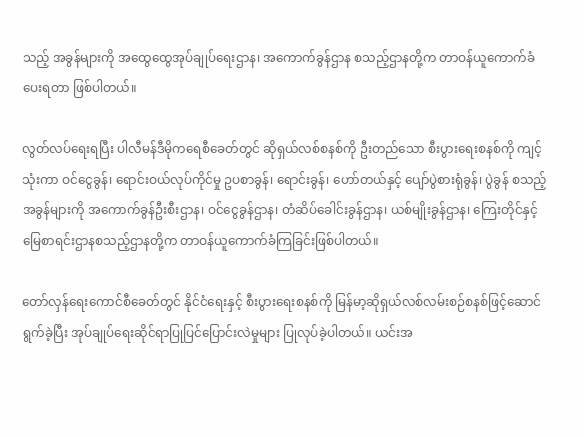သည့် အခွန်များကို အထွေထွေအုပ်ချုပ်ရေးဌာန၊ အကောက်ခွန်ဌာန စသည့်ဌာနတို့က တာဝန်ယူကောက်ခံပေးရတာ ဖြစ်ပါတယ်။

လွတ်လပ်ရေးရပြီး ပါလီမန်ဒီမိုကရေစီခေတ်တွင် ဆိုရှယ်လစ်စနစ်ကို ဦးတည်သော စီးပွားရေးစနစ်ကို ကျင့်သုံးကာ ဝင်ငွေခွန်၊ ရောင်းဝယ်လုပ်ကိုင်မှု ဥပစာခွန်၊ ရောင်းခွန်၊ ဟော်တယ်နှင့် ပျော်ပွဲစားရုံခွန်၊ ပွဲခွန် စသည့်အခွန်များကို အကောက်ခွန်ဦးစီးဌာန၊ ဝင်ငွေခွန်ဌာန၊ တံဆိပ်ခေါင်းခွန်ဌာန၊ ယစ်မျိုးခွန်ဌာန၊ ကြေးတိုင်နှင့်မြေစာရင်းဌာနစသည့်ဌာနတို့က တာဝန်ယူကောက်ခံကြခြင်းဖြစ်ပါတယ်။

တော်လှန်ရေးကောင်စီခေတ်တွင် နိုင်ငံရေးနှင့် စီးပွားရေးစနစ်ကို မြန်မာ့ဆိုရှယ်လစ်လမ်းစဉ်စနစ်ဖြင့်ဆောင်ရွက်ခဲ့ပြီး အုပ်ချုပ်ရေးဆိုင်ရာပြုပြင်ပြောင်းလဲမှုများ ပြုလုပ်ခဲ့ပါတယ်။ ယင်းအ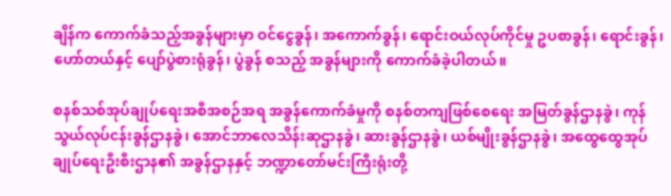ချိန်က ကောက်ခံသည့်အခွန်များမှာ ဝင်ငွေခွန်၊ အကောက်ခွန်၊ ရောင်းဝယ်လုပ်ကိုင်မှု ဥပစာခွန်၊ ရောင်းခွန်၊ ဟော်တယ်နှင့် ပျော်ပွဲစားရုံခွန်၊ ပွဲခွန် စသည့် အခွန်များကို ကောက်ခံခဲ့ပါတယ်။

စနစ်သစ်အုပ်ချုပ်ရေးအစီအစဉ်အရ အခွန်ကောက်ခံမှုကို စနစ်တကျဖြစ်စေရေး အမြတ်ခွန်ဌာနခွဲ၊ ကုန်သွယ်လုပ်ငန်းခွန်ဌာနခွဲ၊ အောင်ဘာလေသိန်းဆုဌာနခွဲ၊ ဆားခွန်ဌာနခွဲ၊ ယစ်မျိုးခွန်ဌာနခွဲ၊ အထွေထွေအုပ်ချုပ်ရေးဦးစီးဌာန၏ အခွန်ဌာနနှင့် ဘဏ္ဍာတော်မင်းကြီးရုံးတို့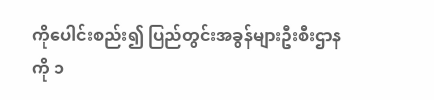ကိုပေါင်းစည်း၍ ပြည်တွင်းအခွန်များဦးစီးဌာနကို ၁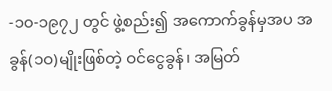-၁၀-၁၉၇၂ တွင် ဖွဲ့စည်း၍ အကောက်ခွန်မှအပ အခွန်(၁ဝ)မျိုးဖြစ်တဲ့ ဝင်ငွေခွန်၊ အမြတ်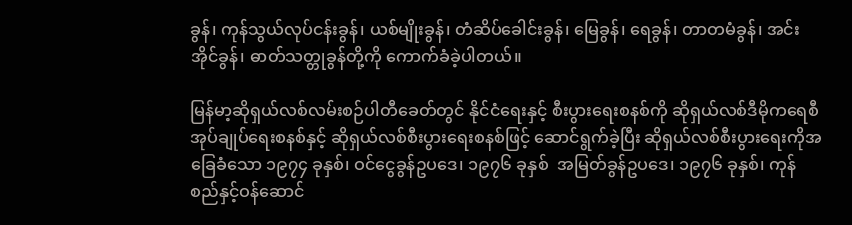ခွန်၊ ကုန်သွယ်လုပ်ငန်းခွန်၊ ယစ်မျိုးခွန်၊ တံဆိပ်ခေါင်းခွန်၊ မြေခွန်၊ ရေခွန်၊ တာတမံခွန်၊ အင်းအိုင်ခွန်၊ ဓာတ်သတ္တုခွန်တို့ကို ကောက်ခံခဲ့ပါတယ်။

မြန်မာ့ဆိုရှယ်လစ်လမ်းစဉ်ပါတီခေတ်တွင် နိုင်ငံရေးနှင့် စီးပွားရေးစနစ်ကို ဆိုရှယ်လစ်ဒီမိုကရေစီအုပ်ချုပ်ရေးစနစ်နှင့် ဆိုရှယ်လစ်စီးပွားရေးစနစ်ဖြင့် ဆောင်ရွက်ခဲ့ပြီး ဆိုရှယ်လစ်စီးပွားရေးကိုအခြေခံသော ၁၉၇၄ ခုနှစ်၊ ဝင်ငွေခွန်ဥပဒေ၊ ၁၉၇၆ ခုနှစ်  အမြတ်ခွန်ဥပဒေ၊ ၁၉၇၆ ခုနှစ်၊ ကုန်စည်နှင့်ဝန်ဆောင်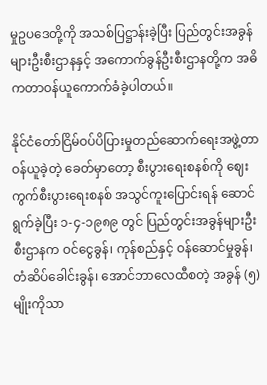မှုဥပဒေတို့ကို အသစ်ပြဋ္ဌာန်းခဲ့ပြီး ပြည်တွင်းအခွန်များဦးစီးဌာနနှင့် အကောက်ခွန်ဦးစီးဌာနတို့က အဓိကတာဝန်ယူကောက်ခံခဲ့ပါတယ်။

နိုင်ငံတော်ငြိမ်ဝပ်ပိပြားမှုတည်ဆောက်ရေးအဖွဲ့တာဝန်ယူခဲ့တဲ့ ခေတ်မှာတော့ စီးပွားရေးစနစ်ကို ဈေးကွက်စီးပွားရေးစနစ် အသွင်ကူးပြောင်းရန် ဆောင်ရွက်ခဲ့ပြီး ၁-၄-၁၉၈၉ တွင် ပြည်တွင်းအခွန်များဦးစီးဌာနက ဝင်ငွေခွန်၊ ကုန်စည်နှင့် ဝန်ဆောင်မှုခွန်၊ တံဆိပ်ခေါင်းခွန်၊ အောင်ဘာလေထီစတဲ့ အခွန် (၅) မျိုးကိုသာ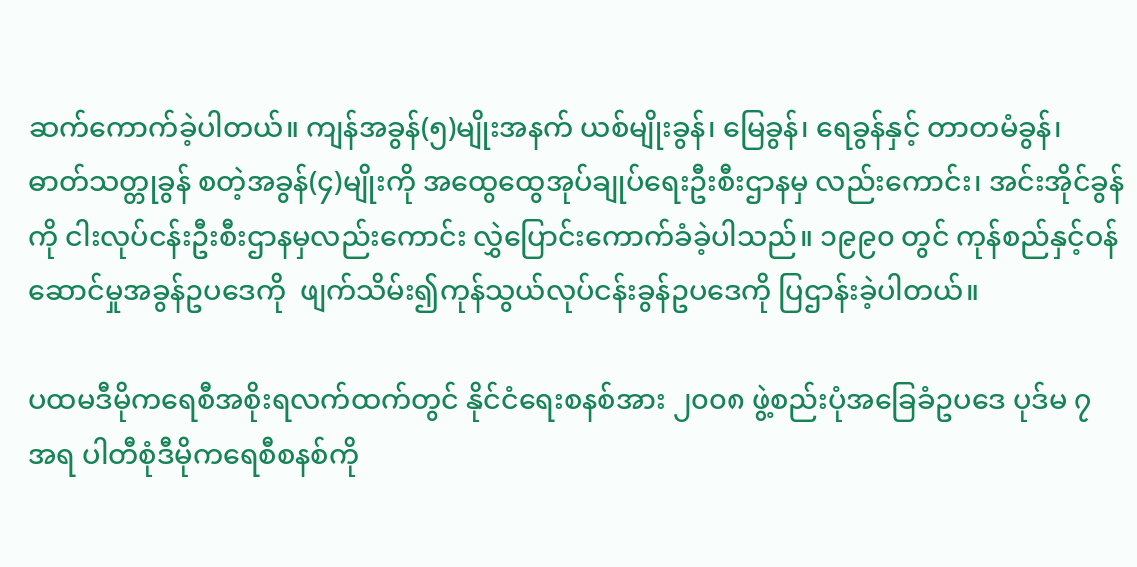ဆက်ကောက်ခဲ့ပါတယ်။ ကျန်အခွန်(၅)မျိုးအနက် ယစ်မျိုးခွန်၊ မြေခွန်၊ ရေခွန်နှင့် တာတမံခွန်၊ ဓာတ်သတ္တုခွန် စတဲ့အခွန်(၄)မျိုးကို အထွေထွေအုပ်ချုပ်ရေးဦးစီးဌာနမှ လည်းကောင်း၊ အင်းအိုင်ခွန်ကို ငါးလုပ်ငန်းဦးစီးဌာနမှလည်းကောင်း လွှဲပြောင်းကောက်ခံခဲ့ပါသည်။ ၁၉၉၀ တွင် ကုန်စည်နှင့်ဝန်ဆောင်မှုအခွန်ဥပဒေကို  ဖျက်သိမ်း၍ကုန်သွယ်လုပ်ငန်းခွန်ဥပဒေကို ပြဌာန်းခဲ့ပါတယ်။

ပထမဒီမိုကရေစီအစိုးရလက်ထက်တွင် နိုင်ငံရေးစနစ်အား ၂၀၀၈ ဖွဲ့စည်းပုံအခြေခံဥပဒေ ပုဒ်မ ၇ အရ ပါတီစုံဒီမိုကရေစီစနစ်ကို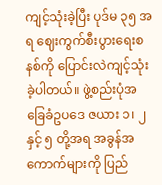ကျင့်သုံးခဲ့ပြီး ပုဒ်မ ၃၅ အရ ဈေးကွက်စီးပွားရေးစနစ်ကို ပြောင်းလဲကျင့်သုံးခဲ့ပါတယ်။ ဖွဲ့စည်းပုံအခြေခံဥပဒေ ဇယား ၁၊ ၂ နှင့် ၅ တို့အရ အခွန်အကောက်များကို ပြည်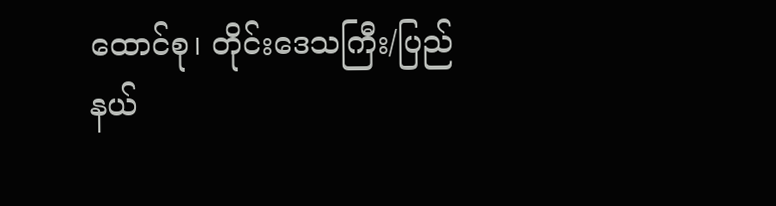ထောင်စု၊ တိုင်းဒေသကြီး/ပြည်နယ်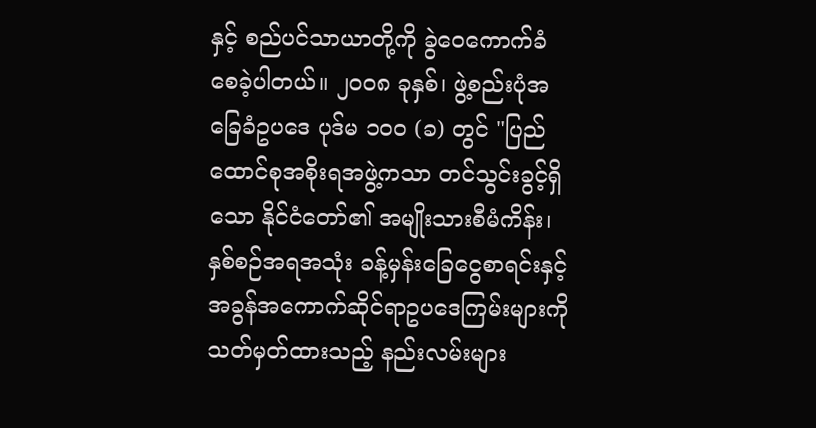နှင့် စည်ပင်သာယာတို့ကို ခွဲဝေကောက်ခံစေခဲ့ပါတယ်။ ၂ဝဝ၈ ခုနှစ်၊ ဖွဲ့စည်းပုံအခြေခံဥပဒေ ပုဒ်မ ၁၀၀ (ခ) တွင် "ပြည်ထောင်စုအစိုးရအဖွဲ့ကသာ တင်သွင်းခွင့်ရှိသော နိုင်ငံတော်၏ အမျိုးသားစီမံကိန်း၊ နှစ်စဉ်အရအသုံး ခန့်မှန်းခြေငွေစာရင်းနှင့် အခွန်အကောက်ဆိုင်ရာဥပဒေကြမ်းများကို သတ်မှတ်ထားသည့် နည်းလမ်းများ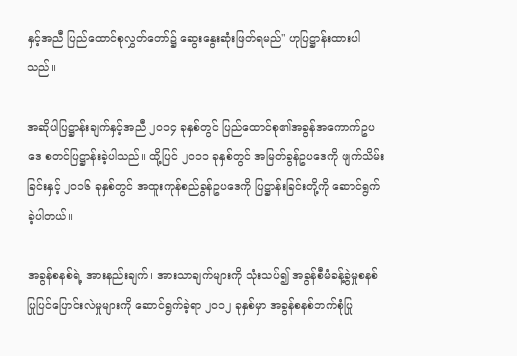နှင့်အညီ ပြည်ထောင်စုလွှတ်တော်၌ ဆွေးနွေးဆုံးဖြတ်ရမည်" ဟုပြဋ္ဌာန်းထားပါသည်။

အဆိုပါပြဋ္ဌာန်းချက်နှင့်အညီ ၂၀၁၄ ခုနှစ်တွင် ပြည်ထောင်စု၏အခွန်အကောက်ဥပဒေ စတင်ပြဋ္ဌာန်းခဲ့ပါသည်။ ထို့ပြင် ၂၀၁၁ ခုနှစ်တွင် အမြတ်ခွန်ဥပဒေကို ဖျက်သိမ်းခြင်းနှင့် ၂၀၁၆ ခုနှစ်တွင် အထူးကုန်စည်ခွန်ဥပဒေကို ပြဋ္ဌာန်းခြင်းတို့ကို ဆောင်ရွက်ခဲ့ပါတယ်။

အခွန်စနစ်ရဲ့ အားနည်းချက်၊ အားသာချက်များကို သုံးသပ်၍ အခွန်စီမံခန့်ခွဲမှုစနစ် ပြုပြင်ပြောင်းလဲမှုများကို ဆောင်ရွက်ခဲ့ရာ ၂၀၁၂ ခုနှစ်မှာ အခွန်စနစ်ဘက်စုံပြု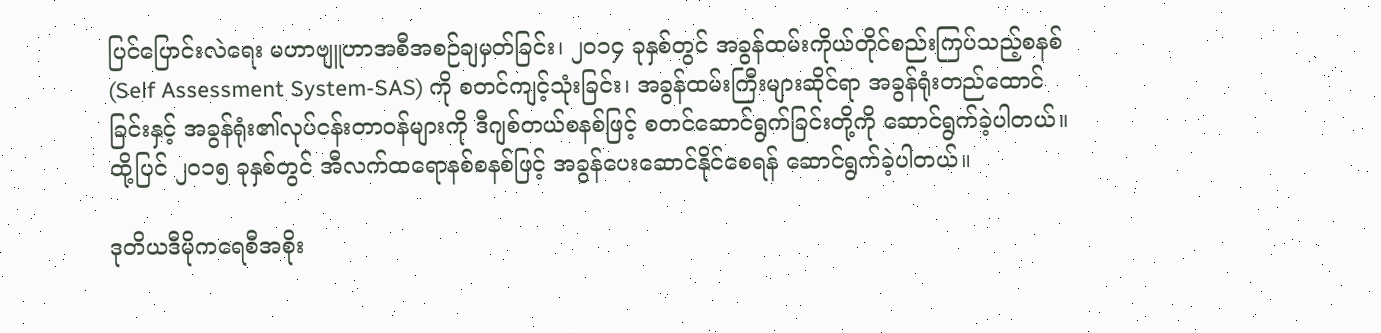ပြင်ပြောင်းလဲရေး မဟာဗျူဟာအစီအစဉ်ချမှတ်ခြင်း၊ ၂၀၁၄ ခုနှစ်တွင် အခွန်ထမ်းကိုယ်တိုင်စည်းကြပ်သည့်စနစ် (Self Assessment System-SAS) ကို စတင်ကျင့်သုံးခြင်း၊ အခွန်ထမ်းကြီးများဆိုင်ရာ အခွန်ရုံးတည်ထောင်ခြင်းနှင့် အခွန်ရုံး၏လုပ်ငန်းတာဝန်များကို ဒီဂျစ်တယ်စနစ်ဖြင့် စတင်ဆောင်ရွက်ခြင်းတို့ကို ဆောင်ရွက်ခဲ့ပါတယ်။ ထို့ပြင် ၂၀၁၅ ခုနှစ်တွင် အီလက်ထရောနစ်စနစ်ဖြင့် အခွန်ပေးဆောင်နိုင်စေရန် ဆောင်ရွက်ခဲ့ပါတယ်။

ဒုတိယဒီမိုကရေစီအစိုး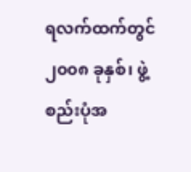ရလက်ထက်တွင် ၂၀၀၈ ခုနှစ်၊ ဖွဲ့စည်းပုံအ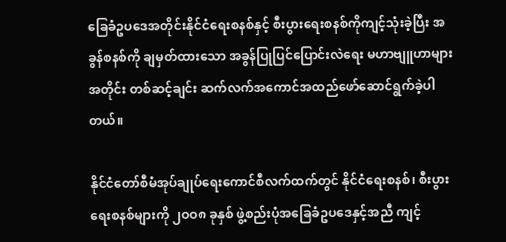ခြေခံဥပဒေအတိုင်းနိုင်ငံရေးစနစ်နှင့် စီးပွားရေးစနစ်ကိုကျင့်သုံးခဲ့ပြီး အခွန်စနစ်ကို ချမှတ်ထားသော အခွန်ပြုပြင်ပြောင်းလဲရေး မဟာဗျူဟာများအတိုင်း တစ်ဆင့်ချင်း ဆက်လက်အကောင်အထည်ဖော်ဆောင်ရွက်ခဲ့ပါတယ်။

နိုင်ငံတော်စီမံအုပ်ချုပ်ရေးကောင်စီလက်ထက်တွင် နိုင်ငံရေးစနစ်၊ စီးပွားရေးစနစ်များကို ၂ဝဝ၈ ခုနှစ် ဖွဲ့စည်းပုံအခြေခံဥပဒေနှင့်အညီ ကျင့်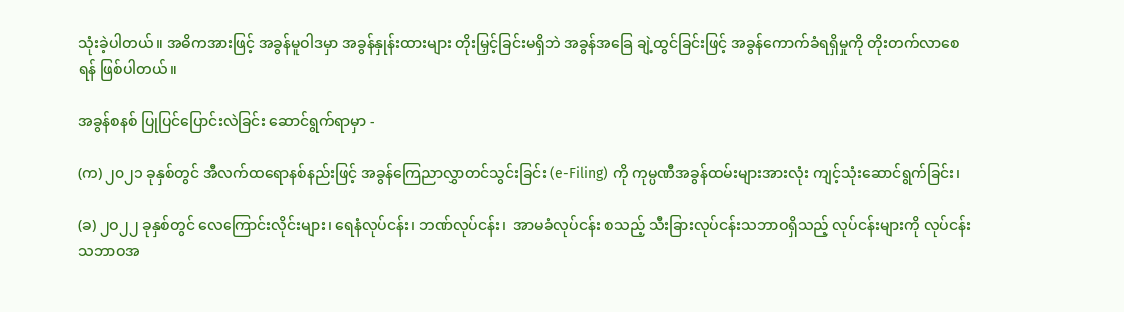သုံးခဲ့ပါတယ်။ အဓိကအားဖြင့် အခွန်မူဝါဒမှာ အခွန်နှုန်းထားများ တိုးမြှင့်ခြင်းမရှိဘဲ အခွန်အခြေ ချဲ့ထွင်ခြင်းဖြင့် အခွန်ကောက်ခံရရှိမှုကို တိုးတက်လာစေရန် ဖြစ်ပါတယ်။

အခွန်စနစ် ပြုပြင်ပြောင်းလဲခြင်း ဆောင်ရွက်ရာမှာ -

(က) ၂၀၂၁ ခုနှစ်တွင် အီလက်ထရောနစ်နည်းဖြင့် အခွန်ကြေညာလွှာတင်သွင်းခြင်း (e-Filing) ကို ကုမ္ပဏီအခွန်ထမ်းများအားလုံး ကျင့်သုံးဆောင်ရွက်ခြင်း၊

(ခ) ၂ဝ၂၂ ခုနှစ်တွင် လေကြောင်းလိုင်းများ၊ ရေနံလုပ်ငန်း၊ ဘဏ်လုပ်ငန်း၊  အာမခံလုပ်ငန်း စသည့် သီးခြားလုပ်ငန်းသဘာဝရှိသည့် လုပ်ငန်းများကို လုပ်ငန်းသဘာဝအ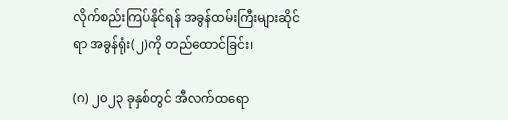လိုက်စည်းကြပ်နိုင်ရန် အခွန်ထမ်းကြီးများဆိုင်ရာ အခွန်ရုံး(၂)ကို တည်ထောင်ခြင်း၊

(ဂ) ၂၀၂၃ ခုနှစ်တွင် အီလက်ထရော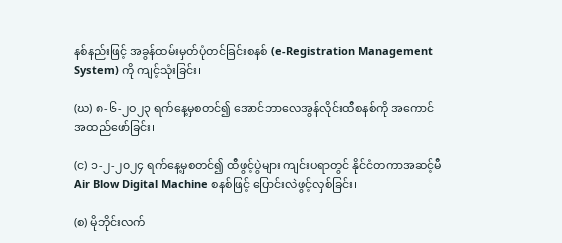နစ်နည်းဖြင့် အခွန်ထမ်းမှတ်ပုံတင်ခြင်းစနစ် (e-Registration Management System) ကို ကျင့်သုံးခြင်း၊

(ဃ) ၈-၆-၂ဝ၂၃ ရက်နေ့မှစတင်၍ အောင်ဘာလေအွန်လိုင်းထီစနစ်ကို အကောင်အထည်ဖော်ခြင်း၊

(င) ၁-၂-၂၀၂၄ ရက်နေ့မှစတင်၍ ထီဖွင့်ပွဲများ ကျင်းပရာတွင် နိုင်ငံတကာအဆင့်မီ Air Blow Digital Machine စနစ်ဖြင့် ပြောင်းလဲဖွင့်လှစ်ခြင်း၊

(စ) မိုဘိုင်းလက်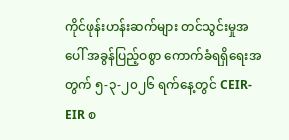ကိုင်ဖုန်းဟန်းဆက်များ တင်သွင်းမှုအပေါ် အခွန်ပြည့်ဝစွာ ကောက်ခံရရှိရေးအတွက် ၅-၃-၂၀၂၆ ရက်နေ့တွင် CEIR-EIR စ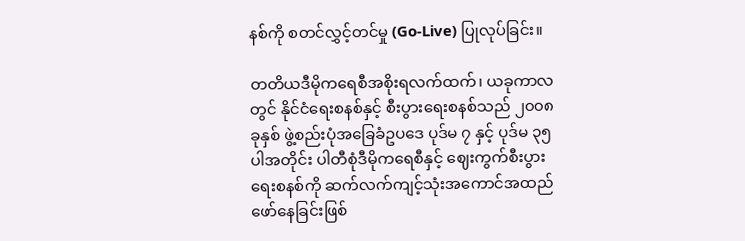နစ်ကို စတင်လွှင့်တင်မှု (Go-Live) ပြုလုပ်ခြင်း။

တတိယဒီမိုကရေစီအစိုးရလက်ထက်၊ ယခုကာလတွင် နိုင်ငံရေးစနစ်နှင့် စီးပွားရေးစနစ်သည် ၂၀၀၈ ခုနှစ် ဖွဲ့စည်းပုံအခြေခံဥပဒေ ပုဒ်မ ၇ နှင့် ပုဒ်မ ၃၅ ပါအတိုင်း ပါတီစုံဒီမိုကရေစီနှင့် ဈေးကွက်စီးပွားရေးစနစ်ကို ဆက်လက်ကျင့်သုံးအကောင်အထည်ဖော်နေခြင်းဖြစ်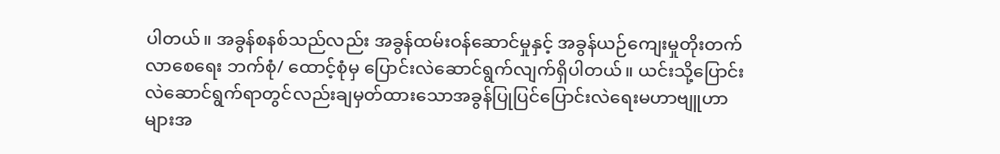ပါတယ်။ အခွန်စနစ်သည်လည်း အခွန်ထမ်းဝန်ဆောင်မှုနှင့် အခွန်ယဉ်ကျေးမှုတိုးတက်လာစေရေး ဘက်စုံ/ ထောင့်စုံမှ ပြောင်းလဲဆောင်ရွက်လျက်ရှိပါတယ်။ ယင်းသို့ပြောင်းလဲဆောင်ရွက်ရာတွင်လည်းချမှတ်ထားသောအခွန်ပြုပြင်ပြောင်းလဲရေးမဟာဗျူဟာများအ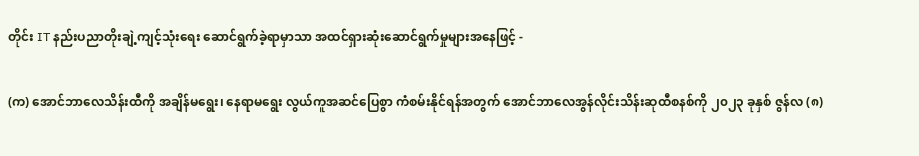တိုင်း IT နည်းပညာတိုးချဲ့ကျင့်သုံးရေး ဆောင်ရွက်ခဲ့ရာမှာသာ အထင်ရှားဆုံးဆောင်ရွက်မှုများအနေဖြင့် -

(က) အောင်ဘာလေသိန်းထီကို အချိန်မရွေး၊ နေရာမရွေး လွယ်ကူအဆင်ပြေစွာ ကံစမ်းနိုင်ရန်အတွက် အောင်ဘာလေအွန်လိုင်းသိန်းဆုထီစနစ်ကို ၂၀၂၃ ခုနှစ် ဇွန်လ (၈)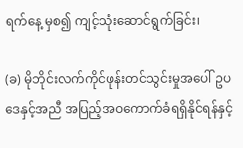ရက်နေ့ မှစ၍ ကျင့်သုံးဆောင်ရွက်ခြင်း၊

(ခ) မိုဘိုင်းလက်ကိုင်ဖုန်းတင်သွင်းမှုအပေါ် ဥပဒေနှင့်အညီ အပြည့်အဝကောက်ခံရရှိနိုင်ရန်နှင့်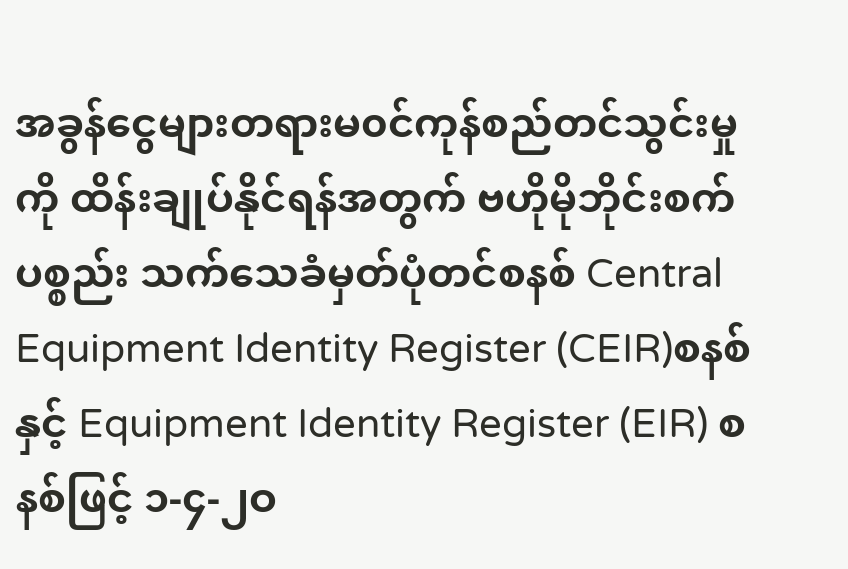အခွန်ငွေများတရားမ၀င်ကုန်စည်တင်သွင်းမှုကို ထိန်းချုပ်နိုင်ရန်အတွက် ဗဟိုမိုဘိုင်းစက်ပစ္စည်း သက်သေခံမှတ်ပုံတင်စနစ် Central Equipment Identity Register (CEIR)စနစ်နှင့် Equipment Identity Register (EIR) စနစ်ဖြင့် ၁-၄-၂ဝ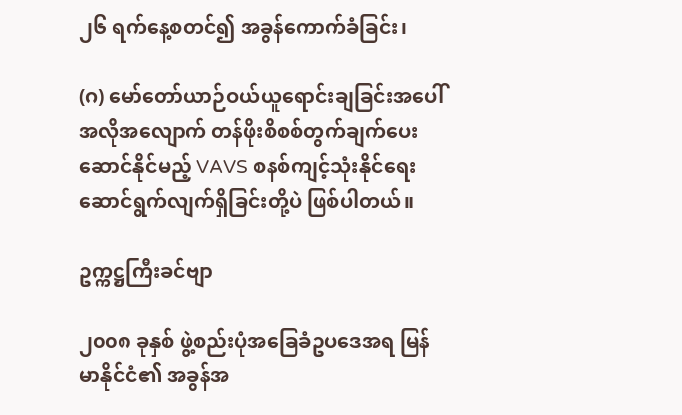၂၆ ရက်နေ့စတင်၍ အခွန်ကောက်ခံခြင်း၊

(ဂ) မော်တော်ယာဉ်ဝယ်ယူရောင်းချခြင်းအပေါ် အလိုအလျောက် တန်ဖိုးစိစစ်တွက်ချက်ပေးဆောင်နိုင်မည့် VAVS စနစ်ကျင့်သုံးနိုင်ရေး ဆောင်ရွက်လျက်ရှိခြင်းတို့ပဲ ဖြစ်ပါတယ်။

ဥက္ကဋ္ဌကြီးခင်ဗျာ

၂၀၀၈ ခုနှစ် ဖွဲ့စည်းပုံအခြေခံဥပဒေအရ မြန်မာနိုင်ငံ၏ အခွန်အ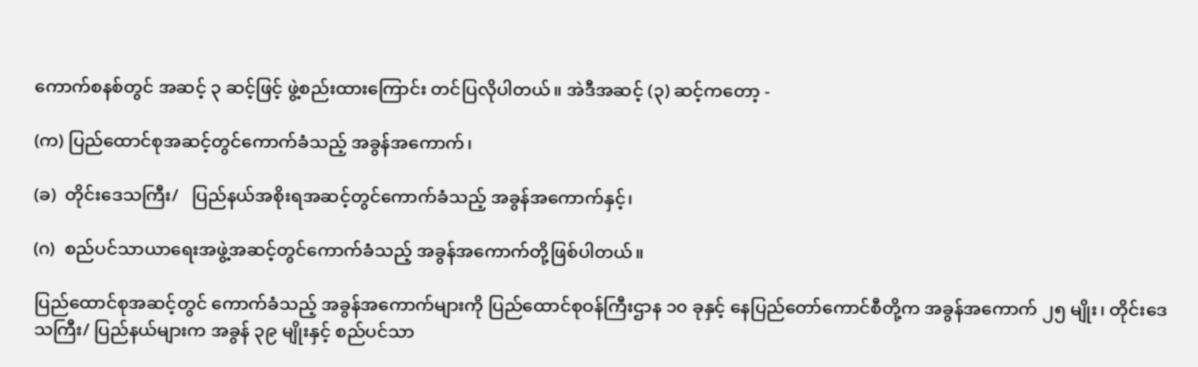ကောက်စနစ်တွင် အဆင့် ၃ ဆင့်ဖြင့် ဖွဲ့စည်းထားကြောင်း တင်ပြလိုပါတယ်။ အဲဒီအဆင့် (၃) ဆင့်ကတော့ -

(က) ပြည်ထောင်စုအဆင့်တွင်ကောက်ခံသည့် အခွန်အကောက်၊

(ခ)  တိုင်းဒေသကြီး/   ပြည်နယ်အစိုးရအဆင့်တွင်ကောက်ခံသည့် အခွန်အကောက်နှင့်၊

(ဂ)  စည်ပင်သာယာရေးအဖွဲ့အဆင့်တွင်ကောက်ခံသည့် အခွန်အကောက်တို့ဖြစ်ပါတယ်။

ပြည်ထောင်စုအဆင့်တွင် ကောက်ခံသည့် အခွန်အကောက်များကို ပြည်ထောင်စုဝန်ကြီးဌာန ၁၀ ခုနှင့် နေပြည်တော်ကောင်စီတို့က အခွန်အကောက် ၂၅ မျိုး၊ တိုင်းဒေသကြီး/ ပြည်နယ်များက အခွန် ၃၉ မျိုးနှင့် စည်ပင်သာ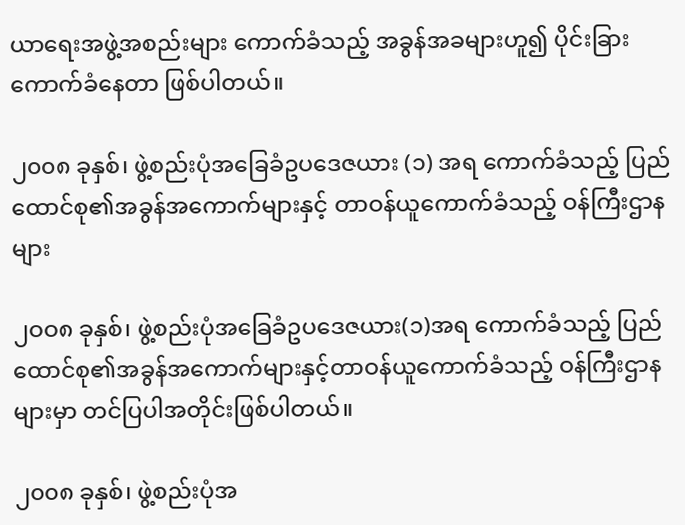ယာရေးအဖွဲ့အစည်းများ ကောက်ခံသည့် အခွန်အခများဟူ၍ ပိုင်းခြားကောက်ခံနေတာ ဖြစ်ပါတယ်။

၂၀၀၈ ခုနှစ်၊ ဖွဲ့စည်းပုံအခြေခံဥပဒေဇယား (၁) အရ ကောက်ခံသည့် ပြည်ထောင်စု၏အခွန်အကောက်များနှင့် တာဝန်ယူကောက်ခံသည့် ဝန်ကြီးဌာနများ

၂ဝဝ၈ ခုနှစ်၊ ဖွဲ့စည်းပုံအခြေခံဥပဒေဇယား(၁)အရ ကောက်ခံသည့် ပြည်ထောင်စု၏အခွန်အကောက်များနှင့်တာဝန်ယူကောက်ခံသည့် ဝန်ကြီးဌာနများမှာ တင်ပြပါအတိုင်းဖြစ်ပါတယ်။

၂၀၀၈ ခုနှစ်၊ ဖွဲ့စည်းပုံအ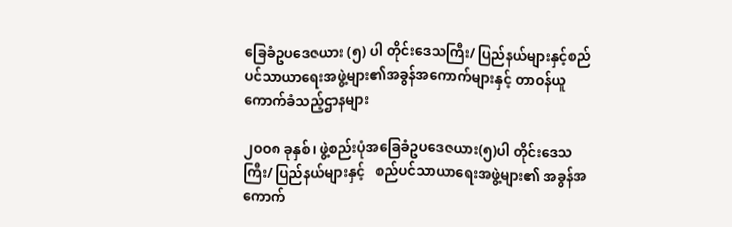ခြေခံဥပဒေဇယား (၅) ပါ တိုင်းဒေသကြီး/ ပြည်နယ်များနှင့်စည်ပင်သာယာရေးအဖွဲ့များ၏အခွန်အကောက်များနှင့် တာဝန်ယူကောက်ခံသည့်ဌာနများ

၂ဝဝ၈ ခုနှစ်၊ ဖွဲ့စည်းပုံအခြေခံဥပဒေဇယား(၅)ပါ တိုင်းဒေသကြီး/ ပြည်နယ်များနှင့်   စည်ပင်သာယာရေးအဖွဲ့များ၏ အခွန်အကောက်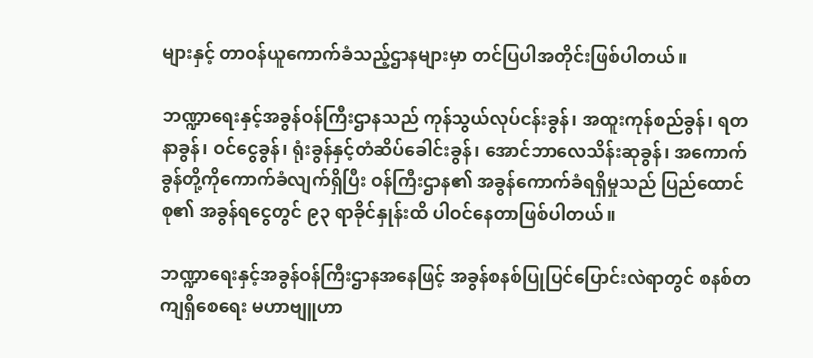များနှင့် တာဝန်ယူကောက်ခံသည့်ဌာနများမှာ တင်ပြပါအတိုင်းဖြစ်ပါတယ်။

ဘဏ္ဍာရေးနှင့်အခွန်ဝန်ကြီးဌာနသည် ကုန်သွယ်လုပ်ငန်းခွန်၊ အထူးကုန်စည်ခွန်၊ ရတနာခွန်၊ ဝင်ငွေခွန်၊ ရုံးခွန်နှင့်တံဆိပ်ခေါင်းခွန်၊ အောင်ဘာလေသိန်းဆုခွန်၊ အကောက်ခွန်တို့ကိုကောက်ခံလျက်ရှိပြီး ဝန်ကြီးဌာန၏ အခွန်ကောက်ခံရရှိမှုသည် ပြည်ထောင်စု၏ အခွန်ရငွေတွင် ၉၃ ရာခိုင်နှုန်းထိ ပါဝင်နေတာဖြစ်ပါတယ်။

ဘဏ္ဍာရေးနှင့်အခွန်ဝန်ကြီးဌာနအနေဖြင့် အခွန်စနစ်ပြုပြင်ပြောင်းလဲရာတွင် စနစ်တကျရှိစေရေး မဟာဗျူဟာ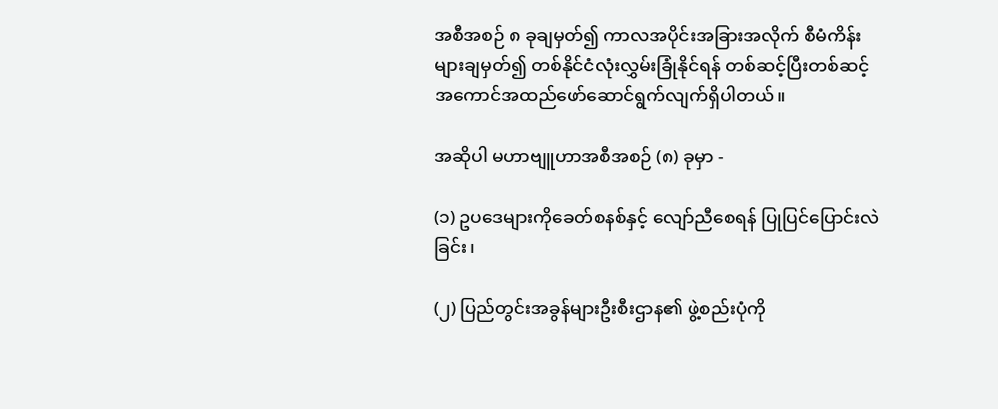အစီအစဉ် ၈ ခုချမှတ်၍ ကာလအပိုင်းအခြားအလိုက် စီမံကိန်းများချမှတ်၍ တစ်နိုင်ငံလုံးလွှမ်းခြုံနိုင်ရန် တစ်ဆင့်ပြီးတစ်ဆင့် အကောင်အထည်ဖော်ဆောင်ရွက်လျက်ရှိပါတယ်။

အဆိုပါ မဟာဗျူဟာအစီအစဉ် (၈) ခုမှာ -

(၁) ဥပဒေများကိုခေတ်စနစ်နှင့် လျော်ညီစေရန် ပြုပြင်ပြောင်းလဲခြင်း၊

(၂) ပြည်တွင်းအခွန်များဦးစီးဌာန၏ ဖွဲ့စည်းပုံကို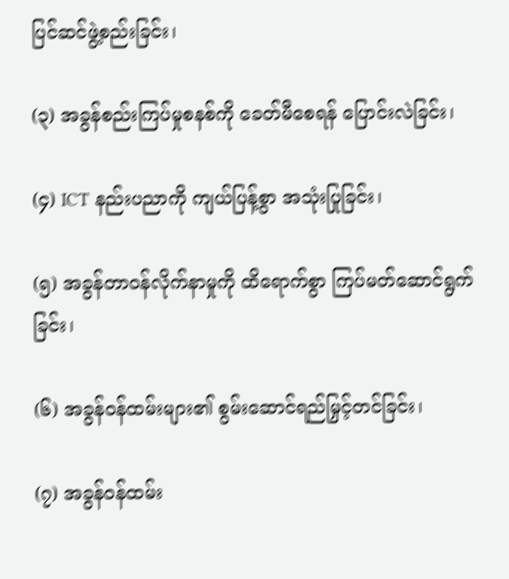ပြင်ဆင်ဖွဲ့စည်းခြင်း၊

(၃) အခွန်စည်းကြပ်မှုစနစ်ကို ခေတ်မီစေရန် ပြောင်းလဲခြင်း၊

(၄) ICT နည်းပညာကို ကျယ်ပြန့်စွာ အသုံးပြုခြင်း၊

(၅) အခွန်တာဝန်လိုက်နာမှုကို ထိရောက်စွာ ကြပ်မတ်ဆောင်ရွက်ခြင်း၊

(၆) အခွန်ဝန်ထမ်းများ၏ စွမ်းဆောင်ရည်မြှင့်တင်ခြင်း၊

(၇) အခွန်ဝန်ထမ်း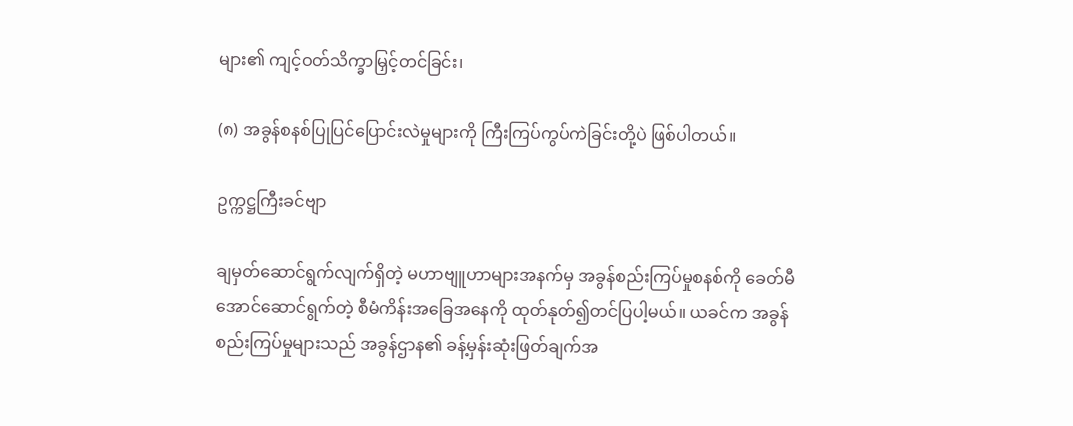များ၏ ကျင့်ဝတ်သိက္ခာမြှင့်တင်ခြင်း၊

(၈) အခွန်စနစ်ပြုပြင်ပြောင်းလဲမှုများကို ကြီးကြပ်ကွပ်ကဲခြင်းတို့ပဲ ဖြစ်ပါတယ်။

ဥက္ကဋ္ဌကြီးခင်ဗျာ

ချမှတ်ဆောင်ရွက်လျက်ရှိတဲ့ မဟာဗျူဟာများအနက်မှ အခွန်စည်းကြပ်မှုစနစ်ကို ခေတ်မီအောင်ဆောင်ရွက်တဲ့ စီမံကိန်းအခြေအနေကို ထုတ်နုတ်၍တင်ပြပါ့မယ်။ ယခင်က အခွန်စည်းကြပ်မှုများသည် အခွန်ဌာန၏ ခန့်မှန်းဆုံးဖြတ်ချက်အ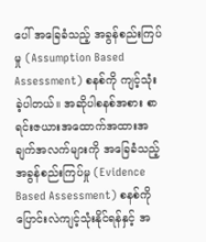ပေါ် အခြေခံသည့် အခွန်စည်းကြပ်မှု (Assumption Based Assessment) စနစ်ကို ကျင့်သုံးခဲ့ပါတယ်။ အဆိုပါစနစ်အစား စာရင်းဇယားအထောက်အထားအချက်အလက်များကို အခြေခံသည့် အခွန်စည်းကြပ်မှု (Evidence Based Assessment) စနစ်ကို ပြောင်းလဲကျင့်သုံးနိုင်ရန်နှင့် အ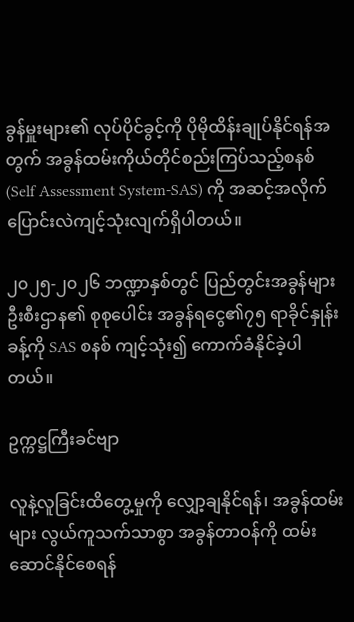ခွန်မှူးများ၏ လုပ်ပိုင်ခွင့်ကို ပိုမိုထိန်းချုပ်နိုင်ရန်အတွက် အခွန်ထမ်းကိုယ်တိုင်စည်းကြပ်သည့်စနစ် (Self Assessment System-SAS) ကို အဆင့်အလိုက် ပြောင်းလဲကျင့်သုံးလျက်ရှိပါတယ်။

၂၀၂၅-၂၀၂၆ ဘဏ္ဍာနှစ်တွင် ပြည်တွင်းအခွန်များဦးစီးဌာန၏ စုစုပေါင်း အခွန်ရငွေ၏၇၅ ရာခိုင်နှုန်းခန့်ကို SAS စနစ် ကျင့်သုံး၍ ကောက်ခံနိုင်ခဲ့ပါတယ်။

ဥက္ကဋ္ဌကြီးခင်ဗျာ

လူနဲ့လူခြင်းထိတွေ့မှုကို လျှော့ချနိုင်ရန်၊ အခွန်ထမ်းများ လွယ်ကူသက်သာစွာ အခွန်တာဝန်ကို ထမ်းဆောင်နိုင်စေရန်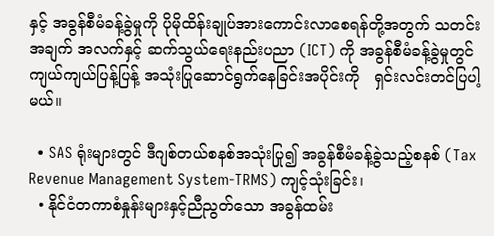နှင့် အခွန်စီမံခန့်ခွဲမှုကို ပိုမိုထိန်းချုပ်အားကောင်းလာစေရန်တို့အတွက် သတင်းအချက် အလက်နှင့် ဆက်သွယ်ရေးနည်းပညာ (ICT) ကို အခွန်စီမံခန့်ခွဲမှုတွင် ကျယ်ကျယ်ပြန့်ပြန့် အသုံးပြုဆောင်ရွက်နေခြင်းအပိုင်းကို   ရှင်းလင်းတင်ပြပါ့မယ်။

  • SAS ရုံးများတွင် ဒီဂျစ်တယ်စနစ်အသုံးပြု၍ အခွန်စီမံခန့်ခွဲသည့်စနစ် (Tax Revenue Management System-TRMS) ကျင့်သုံးခြင်း၊
  • နိုင်ငံတကာစံနှုန်းများနှင့်ညီညွတ်သော အခွန်ထမ်း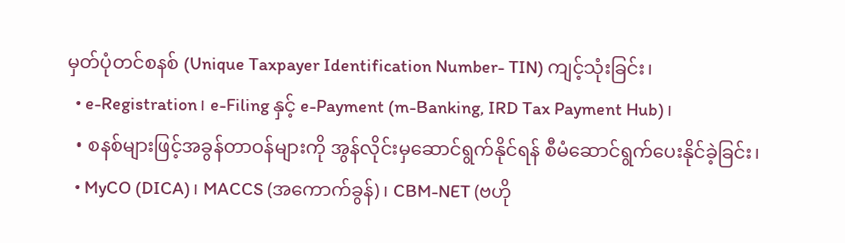မှတ်ပုံတင်စနစ် (Unique Taxpayer Identification Number- TIN) ကျင့်သုံးခြင်း၊
  • e-Registration၊ e-Filing နှင့် e-Payment (m-Banking, IRD Tax Payment Hub)၊
  • စနစ်များဖြင့်အခွန်တာဝန်များကို အွန်လိုင်းမှဆောင်ရွက်နိုင်ရန် စီမံဆောင်ရွက်ပေးနိုင်ခဲ့ခြင်း၊
  • MyCO (DICA)၊ MACCS (အကောက်ခွန်)၊ CBM-NET (ဗဟို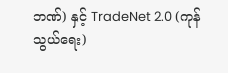ဘဏ်) နှင့် TradeNet 2.0 (ကုန်သွယ်ရေး)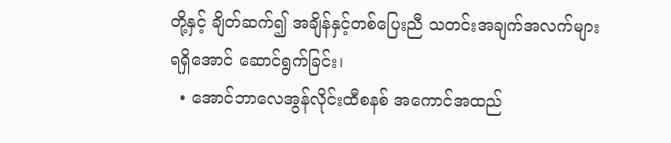တို့နှင့် ချိတ်ဆက်၍ အချိန်နှင့်တစ်ပြေးညီ သတင်းအချက်အလက်များရရှိအောင် ဆောင်ရွက်ခြင်း၊
  • အောင်ဘာလေအွန်လိုင်းထီစနစ် အကောင်အထည်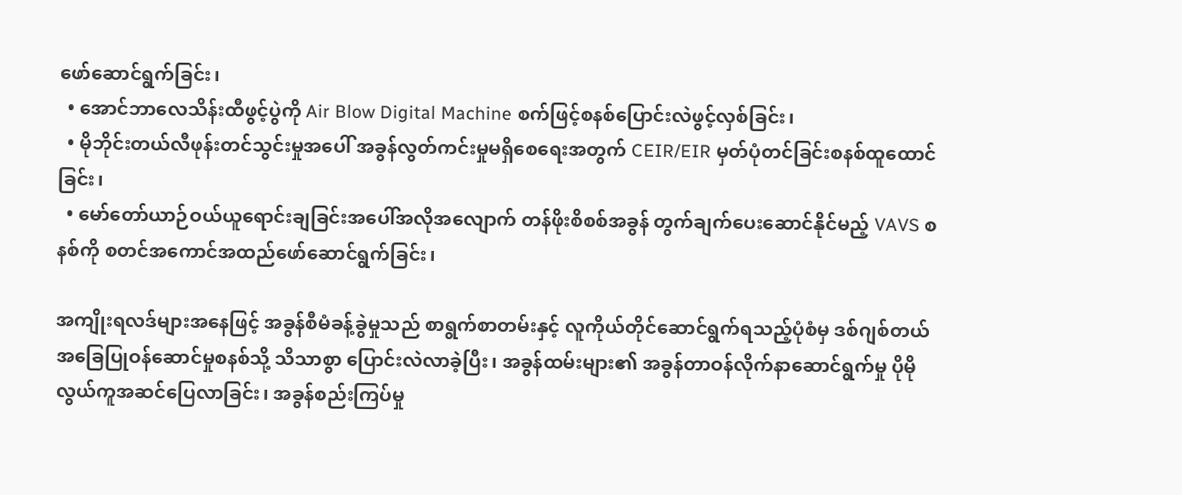ဖော်ဆောင်ရွက်ခြင်း၊
  • အောင်ဘာလေသိန်းထီဖွင့်ပွဲကို Air Blow Digital Machine စက်ဖြင့်စနစ်ပြောင်းလဲဖွင့်လှစ်ခြင်း၊
  • မိုဘိုင်းတယ်လီဖုန်းတင်သွင်းမှုအပေါ် အခွန်လွတ်ကင်းမှုမရှိစေရေးအတွက် CEIR/EIR မှတ်ပုံတင်ခြင်းစနစ်ထူထောင်ခြင်း၊
  • မော်တော်ယာဉ်ဝယ်ယူရောင်းချခြင်းအပေါ်အလိုအလျောက် တန်ဖိုးစိစစ်အခွန် တွက်ချက်ပေးဆောင်နိုင်မည့် VAVS စနစ်ကို စတင်အကောင်အထည်ဖော်ဆောင်ရွက်ခြင်း၊

အကျိုးရလဒ်များအနေဖြင့် အခွန်စီမံခန့်ခွဲမှုသည် စာရွက်စာတမ်းနှင့် လူကိုယ်တိုင်ဆောင်ရွက်ရသည့်ပုံစံမှ ဒစ်ဂျစ်တယ်အခြေပြုဝန်ဆောင်မှုစနစ်သို့ သိသာစွာ ပြောင်းလဲလာခဲ့ပြီး၊ အခွန်ထမ်းများ၏ အခွန်တာဝန်လိုက်နာဆောင်ရွက်မှု ပိုမိုလွယ်ကူအဆင်ပြေလာခြင်း၊ အခွန်စည်းကြပ်မှု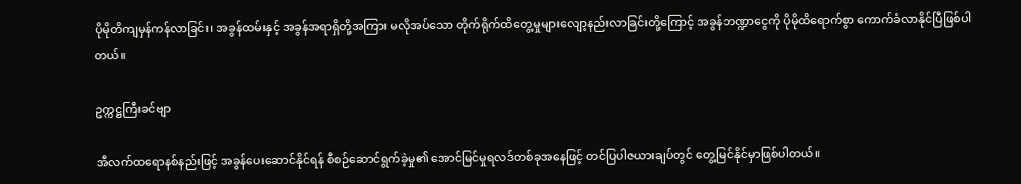ပိုမိုတိကျမှန်ကန်လာခြင်း၊ အခွန်ထမ်းနှင့် အခွန်အရာရှိတို့အကြား မလိုအပ်သော တိုက်ရိုက်ထိတွေ့မှုများလျော့နည်းလာခြင်းတို့ကြောင့် အခွန်ဘဏ္ဍာငွေကို ပိုမိုထိရောက်စွာ ကောက်ခံလာနိုင်ပြီဖြစ်ပါတယ်။

ဥက္ကဋ္ဌကြီးခင်ဗျာ

အီလက်ထရောနစ်နည်းဖြင့် အခွန်ပေးဆောင်နိုင်ရန် စီစဉ်ဆောင်ရွက်ခဲ့မှု၏ အောင်မြင်မှုရလဒ်တစ်ခုအနေဖြင့် တင်ပြပါဇယားချပ်တွင် တွေ့မြင်နိုင်မှာဖြစ်ပါတယ်။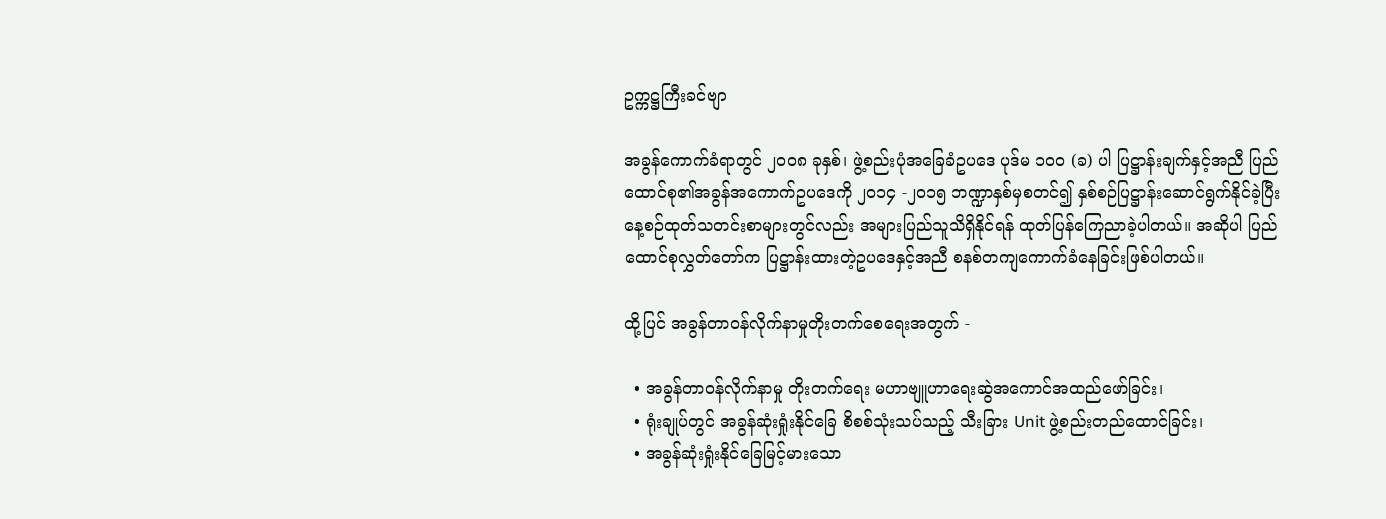ဥက္ကဋ္ဌကြီးခင်ဗျာ

အခွန်ကောက်ခံရာတွင် ၂၀၀၈ ခုနှစ်၊ ဖွဲ့စည်းပုံအခြေခံဥပဒေ ပုဒ်မ ၁၀၀ (ခ) ပါ ပြဋ္ဌာန်းချက်နှင့်အညီ ပြည်ထောင်စု၏အခွန်အကောက်ဥပဒေကို ၂၀၁၄ -၂၀၁၅ ဘဏ္ဍာနှစ်မှစတင်၍ နှစ်စဉ်ပြဋ္ဌာန်းဆောင်ရွက်နိုင်ခဲ့ပြီး နေ့စဉ်ထုတ်သတင်းစာများတွင်လည်း အများပြည်သူသိရှိနိုင်ရန် ထုတ်ပြန်ကြေညာခဲ့ပါတယ်။ အဆိုပါ ပြည်ထောင်စုလွှတ်တော်က ပြဋ္ဌာန်းထားတဲ့ဥပဒေနှင့်အညီ စနစ်တကျကောက်ခံနေခြင်းဖြစ်ပါတယ်။

ထို့ပြင် အခွန်တာဝန်လိုက်နာမှုတိုးတက်စေရေးအတွက် -

  • အခွန်တာဝန်လိုက်နာမှု တိုးတက်ရေး မဟာဗျူဟာရေးဆွဲအကောင်အထည်ဖော်ခြင်း၊
  • ရုံးချုပ်တွင် အခွန်ဆုံးရှုံးနိုင်ခြေ စိစစ်သုံးသပ်သည့် သီးခြား Unit ဖွဲ့စည်းတည်ထောင်ခြင်း၊
  • အခွန်ဆုံးရှုံးနိုင်ခြေမြင့်မားသော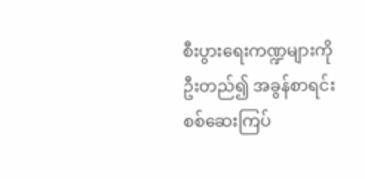စီးပွားရေးကဏ္ဍများကို ဦးတည်၍ အခွန်စာရင်း စစ်ဆေးကြပ်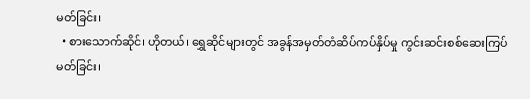မတ်ခြင်း၊
  • စားသောက်ဆိုင်၊ ဟိုတယ်၊ ရွှေဆိုင်များတွင် အခွန်အမှတ်တံဆိပ်ကပ်နှိပ်မှု ကွင်းဆင်းစစ်ဆေးကြပ်မတ်ခြင်း၊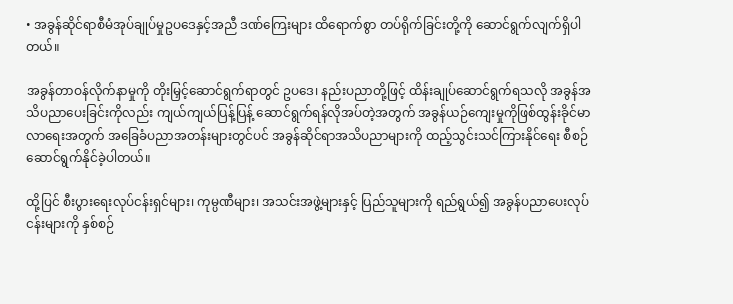• အခွန်ဆိုင်ရာစီမံအုပ်ချုပ်မှုဥပဒေနှင့်အညီ ဒဏ်ကြေးများ ထိရောက်စွာ တပ်ရိုက်ခြင်းတို့ကို ဆောင်ရွက်လျက်ရှိပါတယ်။

အခွန်တာဝန်လိုက်နာမှုကို တိုးမြှင့်ဆောင်ရွက်ရာတွင် ဥပဒေ၊ နည်းပညာတို့ဖြင့် ထိန်းချုပ်ဆောင်ရွက်ရသလို အခွန်အသိပညာပေးခြင်းကိုလည်း ကျယ်ကျယ်ပြန့်ပြန့် ဆောင်ရွက်ရန်လိုအပ်တဲ့အတွက် အခွန်ယဉ်ကျေးမှုကိုဖြစ်ထွန်းခိုင်မာလာရေးအတွက် အခြေခံပညာအတန်းများတွင်ပင် အခွန်ဆိုင်ရာအသိပညာများကို ထည့်သွင်းသင်ကြားနိုင်ရေး စီစဉ်ဆောင်ရွက်နိုင်ခဲ့ပါတယ်။

ထို့ပြင် စီးပွားရေးလုပ်ငန်းရှင်များ၊ ကုမ္ပဏီများ၊ အသင်းအဖွဲ့များနှင့် ပြည်သူများကို ရည်ရွယ်၍ အခွန်ပညာပေးလုပ်ငန်းများကို နှစ်စဉ်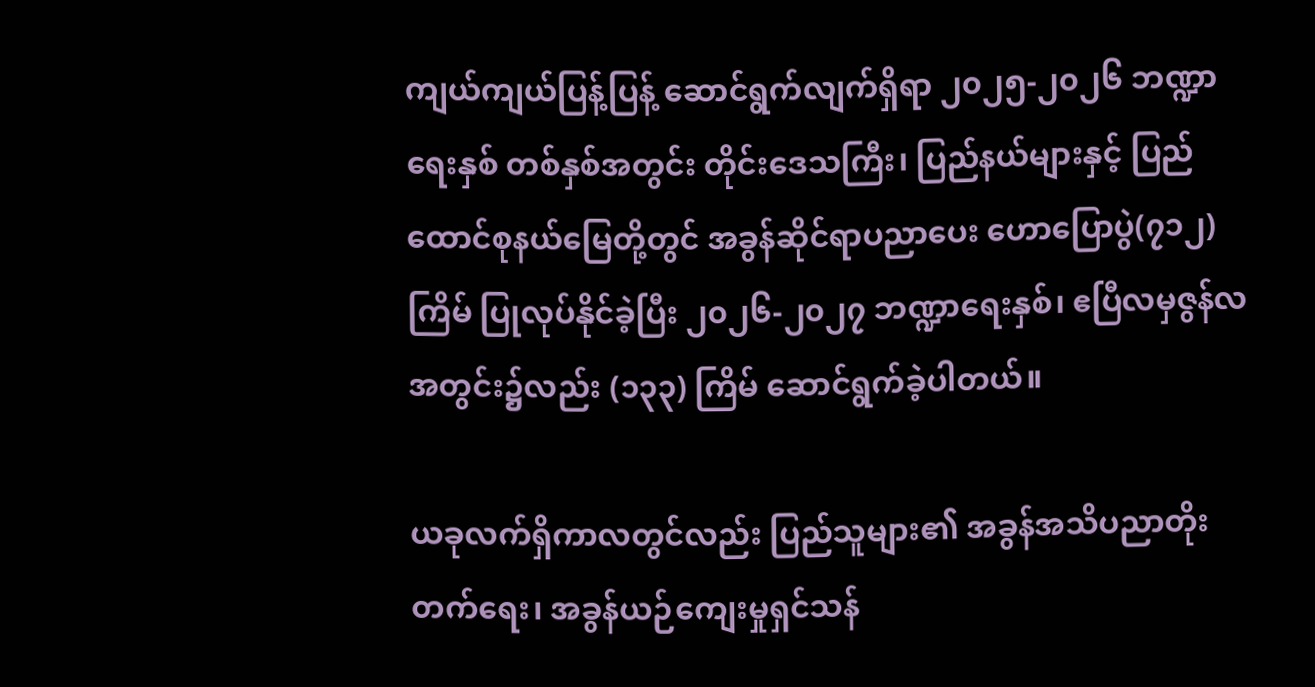ကျယ်ကျယ်ပြန့်ပြန့် ဆောင်ရွက်လျက်ရှိရာ ၂၀၂၅-၂၀၂၆ ဘဏ္ဍာရေးနှစ် တစ်နှစ်အတွင်း တိုင်းဒေသကြီး၊ ပြည်နယ်များနှင့် ပြည်ထောင်စုနယ်မြေတို့တွင် အခွန်ဆိုင်ရာပညာပေး ဟောပြောပွဲ(၇၁၂)ကြိမ် ပြုလုပ်နိုင်ခဲ့ပြီး ၂၀၂၆-၂၀၂၇ ဘဏ္ဍာရေးနှစ်၊ ဧပြီလမှဇွန်လအတွင်း၌လည်း (၁၃၃) ကြိမ် ဆောင်ရွက်ခဲ့ပါတယ်။

ယခုလက်ရှိကာလတွင်လည်း ပြည်သူများ၏ အခွန်အသိပညာတိုးတက်ရေး၊ အခွန်ယဉ်ကျေးမှုရှင်သန်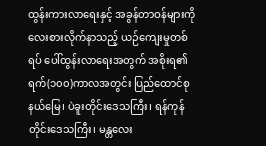ထွန်းကားလာရေးနှင့် အခွန်တာဝန်များကို လေးစားလိုက်နာသည့် ယဉ်ကျေးမှုတစ်ရပ် ပေါ်ထွန်းလာရေးအတွက် အစိုးရ၏ ရက်(၁၀၀)ကာလအတွင်း ပြည်ထောင်စုနယ်မြေ၊ ပဲခူးတိုင်းဒေသကြီး၊ ရန်ကုန်တိုင်းဒေသကြီး၊ မန္တလေး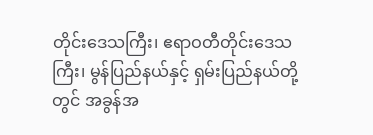တိုင်းဒေသကြီး၊ ဧရာဝတီတိုင်းဒေသကြီး၊ မွန်ပြည်နယ်နှင့် ရှမ်းပြည်နယ်တို့တွင် အခွန်အ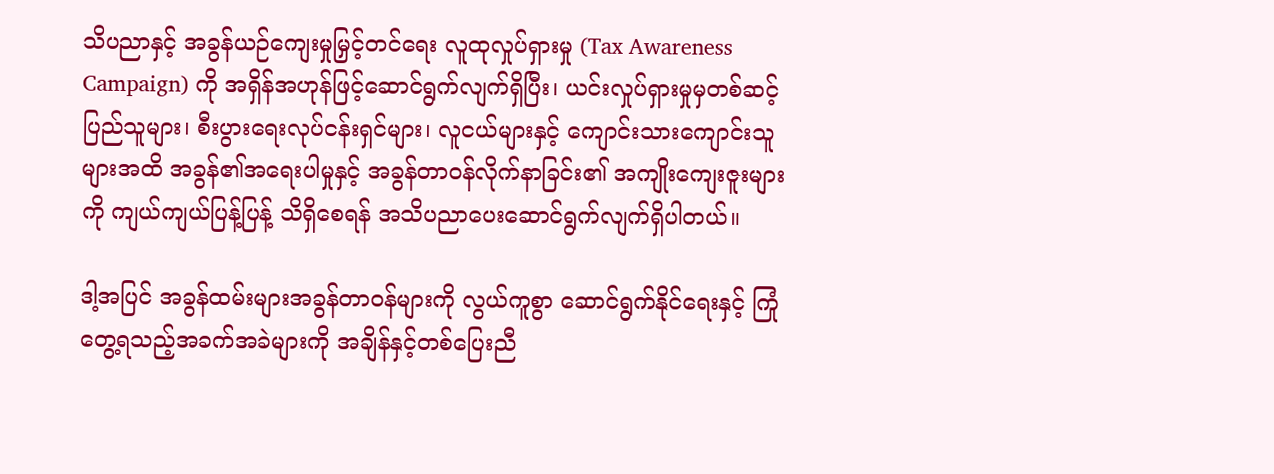သိပညာနှင့် အခွန်ယဉ်ကျေးမှုမြှင့်တင်ရေး လူထုလှုပ်ရှားမှု (Tax Awareness Campaign) ကို အရှိန်အဟုန်ဖြင့်ဆောင်ရွက်လျက်ရှိပြီး၊ ယင်းလှုပ်ရှားမှုမှတစ်ဆင့် ပြည်သူများ၊ စီးပွားရေးလုပ်ငန်းရှင်များ၊ လူငယ်များနှင့် ကျောင်းသားကျောင်းသူများအထိ အခွန်၏အရေးပါမှုနှင့် အခွန်တာဝန်လိုက်နာခြင်း၏ အကျိုးကျေးဇူးများကို ကျယ်ကျယ်ပြန့်ပြန့် သိရှိစေရန် အသိပညာပေးဆောင်ရွက်လျက်ရှိပါတယ်။

ဒါ့အပြင် အခွန်ထမ်းများအခွန်တာဝန်များကို လွယ်ကူစွာ ဆောင်ရွက်နိုင်ရေးနှင့် ကြုံတွေ့ရသည့်အခက်အခဲများကို အချိန်နှင့်တစ်ပြေးညီ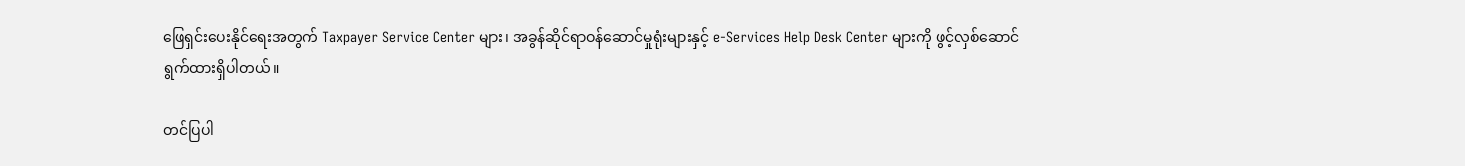ဖြေရှင်းပေးနိုင်ရေးအတွက် Taxpayer Service Center များ၊ အခွန်ဆိုင်ရာဝန်ဆောင်မှုရုံးများနှင့် e-Services Help Desk Center များကို ဖွင့်လှစ်ဆောင်ရွက်ထားရှိပါတယ်။

တင်ပြပါ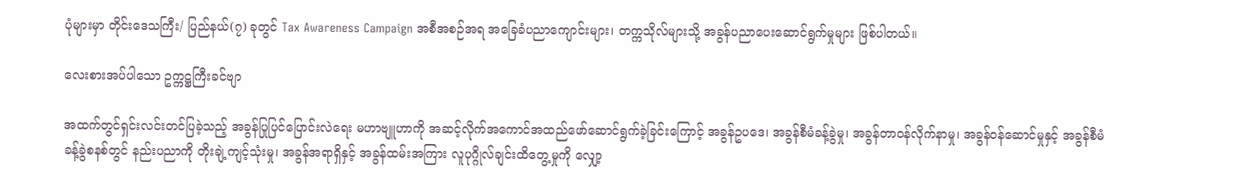ပုံများမှာ တိုင်းဒေသကြီး/ ပြည်နယ်(၇) ခုတွင် Tax Awareness Campaign အစီအစဉ်အရ အခြေခံပညာကျောင်းများ၊ တက္ကသိုလ်များသို့ အခွန်ပညာပေးဆောင်ရွက်မှုများ ဖြစ်ပါတယ်။

လေးစားအပ်ပါသော ဥက္ကဋ္ဌကြီးခင်ဗျာ

အထက်တွင်ရှင်းလင်းတင်ပြခဲ့သည့် အခွန်ပြုပြင်ပြောင်းလဲရေး မဟာဗျူဟာကို အဆင့်လိုက်အကောင်အထည်ဖော်ဆောင်ရွက်ခဲ့ခြင်းကြောင့် အခွန်ဥပဒေ၊ အခွန်စီမံခန့်ခွဲမှု၊ အခွန်တာဝန်လိုက်နာမှု၊ အခွန်ဝန်ဆောင်မှုနှင့် အခွန်စီမံခန့်ခွဲစနစ်တွင် နည်းပညာကို တိုးချဲ့ကျင့်သုံးမှု၊ အခွန်အရာရှိနှင့် အခွန်ထမ်းအကြား လူပုဂ္ဂိုလ်ချင်းထိတွေ့မှုကို လျှော့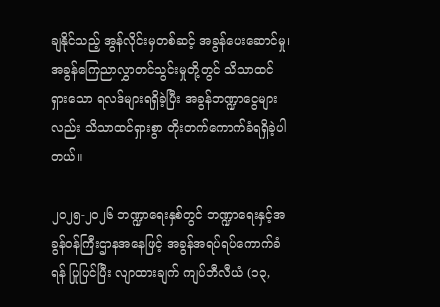ချနိုင်သည့် အွန်လိုင်းမှတစ်ဆင့် အခွန်ပေးဆောင်မှု၊ အခွန်ကြေညာလွှာတင်သွင်းမှုတို့တွင် သိသာထင်ရှားသော ရလဒ်များရရှိခဲ့ပြီး အခွန်ဘဏ္ဍာငွေများလည်း သိသာထင်ရှားစွာ တိုးတက်ကောက်ခံရရှိခဲ့ပါတယ်။

၂၀၂၅-၂၀၂၆ ဘဏ္ဍာရေးနှစ်တွင် ဘဏ္ဍာရေးနှင့်အခွန်ဝန်ကြီးဌာနအနေဖြင့် အခွန်အရပ်ရပ်ကောက်ခံရန် ပြုပြင်ပြီး လျာထားချက် ကျပ်ဘီလီယံ (၁၃,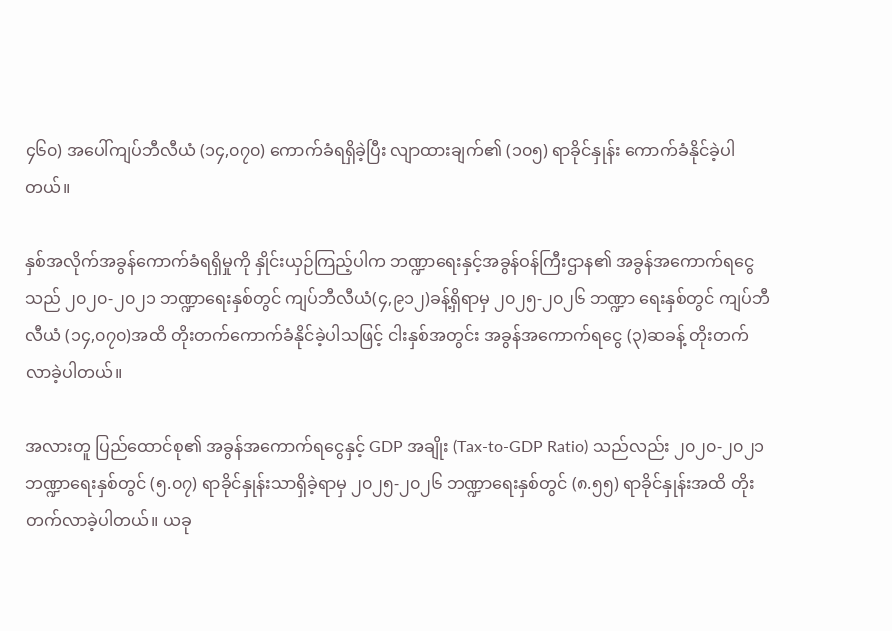၄၆၀) အပေါ်ကျပ်ဘီလီယံ (၁၄,၀၇၀) ကောက်ခံရရှိခဲ့ပြီး လျာထားချက်၏ (၁၀၅) ရာခိုင်နှုန်း ကောက်ခံနိုင်ခဲ့ပါတယ်။

နှစ်အလိုက်အခွန်ကောက်ခံရရှိမှုကို နှိုင်းယှဉ်ကြည့်ပါက ဘဏ္ဍာရေးနှင့်အခွန်ဝန်ကြီးဌာန၏ အခွန်အကောက်ရငွေသည် ၂၀၂၀-၂၀၂၁ ဘဏ္ဍာရေးနှစ်တွင် ကျပ်ဘီလီယံ(၄,၉၁၂)ခန့်ရှိရာမှ ၂၀၂၅-၂၀၂၆ ဘဏ္ဍာ ရေးနှစ်တွင် ကျပ်ဘီလီယံ (၁၄,၀၇၀)အထိ တိုးတက်ကောက်ခံနိုင်ခဲ့ပါသဖြင့် ငါးနှစ်အတွင်း အခွန်အကောက်ရငွေ (၃)ဆခန့် တိုးတက်လာခဲ့ပါတယ်။

အလားတူ ပြည်ထောင်စု၏ အခွန်အကောက်ရငွေနှင့် GDP အချိုး (Tax-to-GDP Ratio) သည်လည်း ၂၀၂၀-၂၀၂၁ ဘဏ္ဍာရေးနှစ်တွင် (၅.၀၇) ရာခိုင်နှုန်းသာရှိခဲ့ရာမှ ၂၀၂၅-၂၀၂၆ ဘဏ္ဍာရေးနှစ်တွင် (၈.၅၅) ရာခိုင်နှုန်းအထိ တိုးတက်လာခဲ့ပါတယ်။ ယခု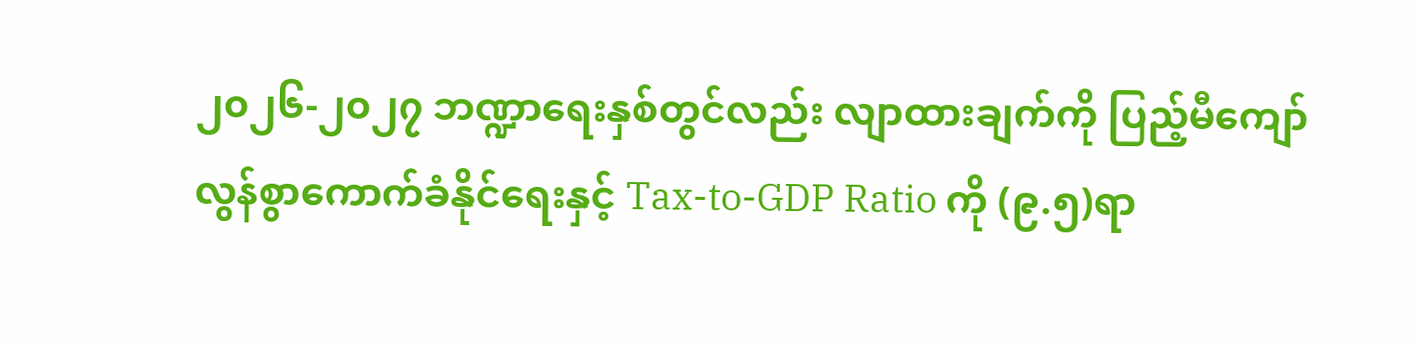၂၀၂၆-၂၀၂၇ ဘဏ္ဍာရေးနှစ်တွင်လည်း လျာထားချက်ကို ပြည့်မီကျော်လွန်စွာကောက်ခံနိုင်ရေးနှင့် Tax-to-GDP Ratio ကို (၉.၅)ရာ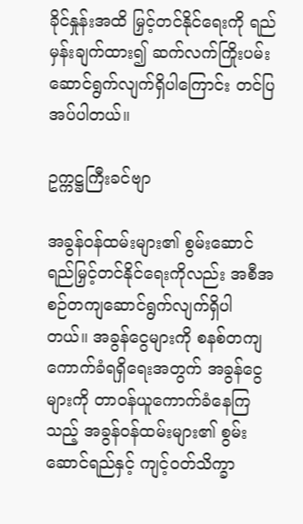ခိုင်နှုန်းအထိ မြှင့်တင်နိုင်ရေးကို ရည်မှန်းချက်ထား၍ ဆက်လက်ကြိုးပမ်းဆောင်ရွက်လျက်ရှိပါကြောင်း တင်ပြအပ်ပါတယ်။

ဥက္ကဋ္ဌကြီးခင်ဗျာ

အခွန်ဝန်ထမ်းများ၏ စွမ်းဆောင်ရည်မြှင့်တင်နိုင်ရေးကိုလည်း အစီအစဉ်တကျဆောင်ရွက်လျက်ရှိပါတယ်။ အခွန်ငွေများကို စနစ်တကျကောက်ခံရရှိရေးအတွက် အခွန်ငွေများကို တာဝန်ယူကောက်ခံနေကြသည့် အခွန်ဝန်ထမ်းများ၏ စွမ်းဆောင်ရည်နှင့် ကျင့်ဝတ်သိက္ခာ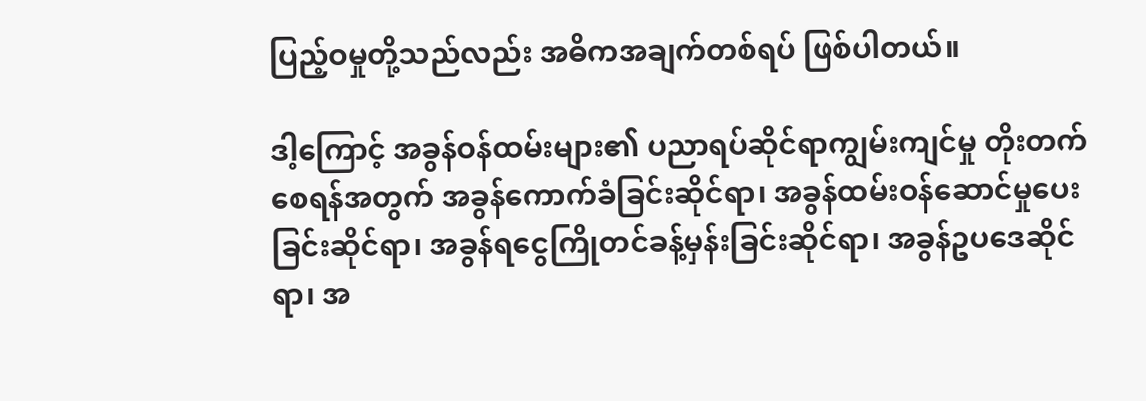ပြည့်ဝမှုတို့သည်လည်း အဓိကအချက်တစ်ရပ် ဖြစ်ပါတယ်။

ဒါ့ကြောင့် အခွန်ဝန်ထမ်းများ၏ ပညာရပ်ဆိုင်ရာကျွမ်းကျင်မှု တိုးတက်စေရန်အတွက် အခွန်ကောက်ခံခြင်းဆိုင်ရာ၊ အခွန်ထမ်းဝန်ဆောင်မှုပေးခြင်းဆိုင်ရာ၊ အခွန်ရငွေကြိုတင်ခန့်မှန်းခြင်းဆိုင်ရာ၊ အခွန်ဥပဒေဆိုင်ရာ၊ အ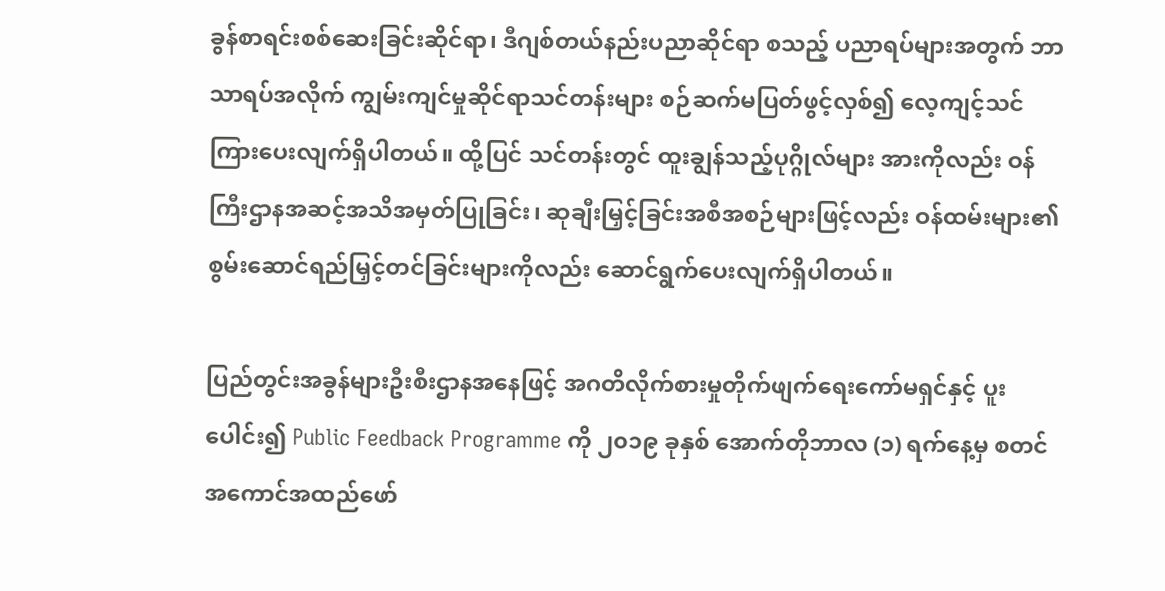ခွန်စာရင်းစစ်ဆေးခြင်းဆိုင်ရာ၊ ဒီဂျစ်တယ်နည်းပညာဆိုင်ရာ စသည့် ပညာရပ်များအတွက် ဘာသာရပ်အလိုက် ကျွမ်းကျင်မှုဆိုင်ရာသင်တန်းများ စဉ်ဆက်မပြတ်ဖွင့်လှစ်၍ လေ့ကျင့်သင်ကြားပေးလျက်ရှိပါတယ်။ ထို့ပြင် သင်တန်းတွင် ထူးချွန်သည့်ပုဂ္ဂိုလ်များ အားကိုလည်း ဝန်ကြီးဌာနအဆင့်အသိအမှတ်ပြုခြင်း၊ ဆုချီးမြှင့်ခြင်းအစီအစဉ်များဖြင့်လည်း ဝန်ထမ်းများ၏ စွမ်းဆောင်ရည်မြှင့်တင်ခြင်းများကိုလည်း ဆောင်ရွက်ပေးလျက်ရှိပါတယ်။

ပြည်တွင်းအခွန်များဦးစီးဌာနအနေဖြင့် အဂတိလိုက်စားမှုတိုက်ဖျက်ရေးကော်မရှင်နှင့် ပူးပေါင်း၍ Public Feedback Programme ကို ၂၀၁၉ ခုနှစ် အောက်တိုဘာလ (၁) ရက်နေ့မှ စတင်အကောင်အထည်ဖော်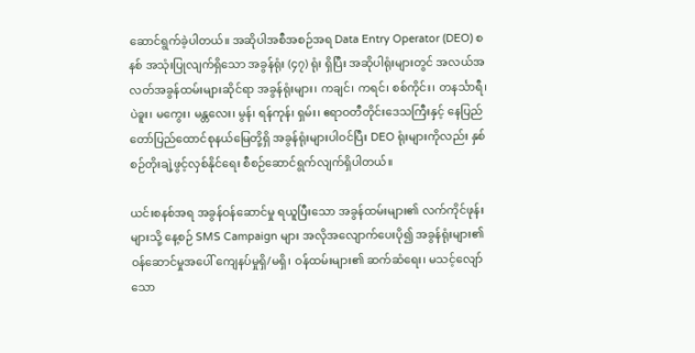ဆောင်ရွက်ခဲ့ပါတယ်။ အဆိုပါအစီအစဉ်အရ Data Entry Operator (DEO) စနစ် အသုံးပြုလျက်ရှိသော အခွန်ရုံး (၄၇) ရုံး ရှိပြီး အဆိုပါရုံးများတွင် အလယ်အလတ်အခွန်ထမ်းများဆိုင်ရာ အခွန်ရုံးများ၊ ကချင်၊ ကရင်၊ စစ်ကိုင်း၊ တနင်္သာရီ၊ ပဲခူး၊ မကွေး၊ မန္တလေး၊ မွန်၊ ရန်ကုန်၊ ရှမ်း၊ ဧရာဝတီတိုင်းဒေသကြီးနှင့် နေပြည်တော်ပြည်ထောင်စုနယ်မြေတို့ရှိ အခွန်ရုံးများပါဝင်ပြီး DEO ရုံးများကိုလည်း နှစ်စဉ်တိုးချဲ့ဖွင့်လှစ်နိုင်ရေး စီစဉ်ဆောင်ရွက်လျက်ရှိပါတယ်။

ယင်းစနစ်အရ အခွန်ဝန်ဆောင်မှု ရယူပြီးသော အခွန်ထမ်းများ၏ လက်ကိုင်ဖုန်းများသို့ နေ့စဉ် SMS Campaign များ အလိုအလျောက်ပေးပို၍ အခွန်ရုံးများ၏ဝန်ဆောင်မှုအပေါ် ကျေနပ်မှုရှိ/မရှိ၊ ဝန်ထမ်းများ၏ ဆက်ဆံရေး၊ မသင့်လျော်သော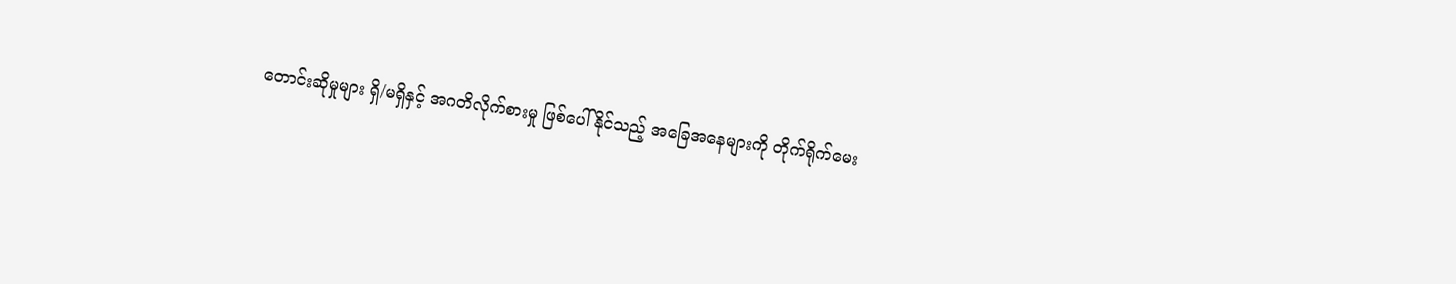တောင်းဆိုမှုများ ရှိ/မရှိနှင့် အဂတိလိုက်စားမှု ဖြစ်ပေါ်နိုင်သည့် အခြေအနေများကို တိုက်ရိုက်မေး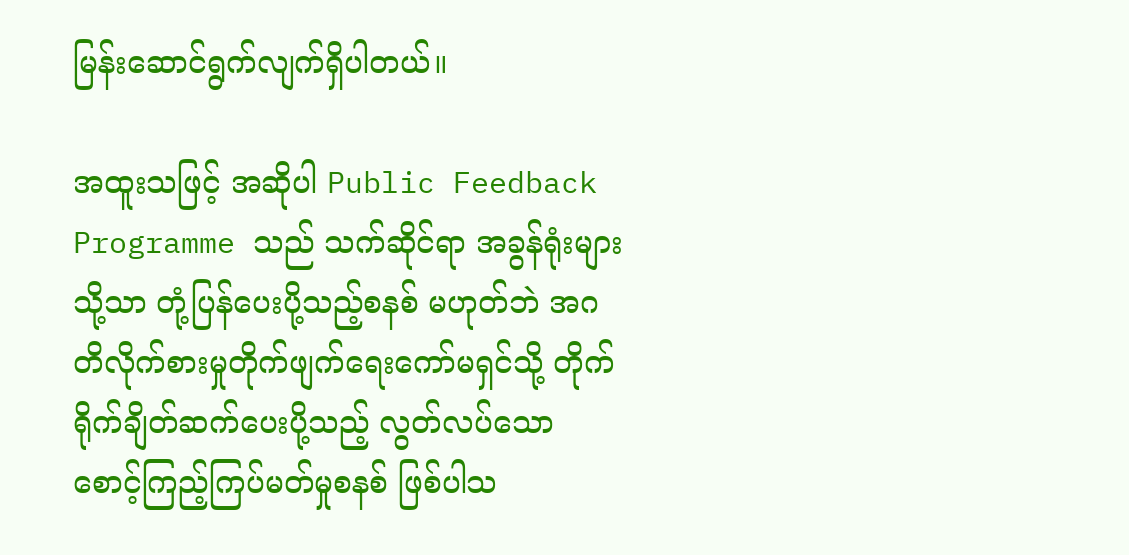မြန်းဆောင်ရွက်လျက်ရှိပါတယ်။

အထူးသဖြင့် အဆိုပါ Public Feedback Programme သည် သက်ဆိုင်ရာ အခွန်ရုံးများသို့သာ တုံ့ပြန်ပေးပို့သည့်စနစ် မဟုတ်ဘဲ အဂတိလိုက်စားမှုတိုက်ဖျက်ရေးကော်မရှင်သို့ တိုက်ရိုက်ချိတ်ဆက်ပေးပို့သည့် လွတ်လပ်သော စောင့်ကြည့်ကြပ်မတ်မှုစနစ် ဖြစ်ပါသ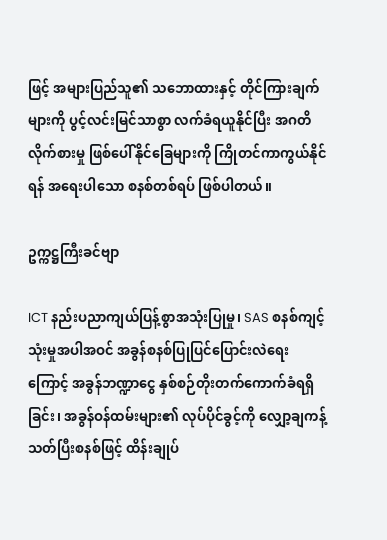ဖြင့် အများပြည်သူ၏ သဘောထားနှင့် တိုင်ကြားချက်များကို ပွင့်လင်းမြင်သာစွာ လက်ခံရယူနိုင်ပြီး အဂတိလိုက်စားမှု ဖြစ်ပေါ်နိုင်ခြေများကို ကြိုတင်ကာကွယ်နိုင်ရန် အရေးပါသော စနစ်တစ်ရပ် ဖြစ်ပါတယ်။

ဥက္ကဋ္ဌကြီးခင်ဗျာ

ICT နည်းပညာကျယ်ပြန့်စွာအသုံးပြုမှု၊ SAS စနစ်ကျင့်သုံးမှုအပါအဝင် အခွန်စနစ်ပြုပြင်ပြောင်းလဲရေးကြောင့် အခွန်ဘဏ္ဍာငွေ နှစ်စဉ်တိုးတက်ကောက်ခံရရှိခြင်း၊ အခွန်ဝန်ထမ်းများ၏ လုပ်ပိုင်ခွင့်ကို လျှော့ချကန့်သတ်ပြီးစနစ်ဖြင့် ထိန်းချုပ်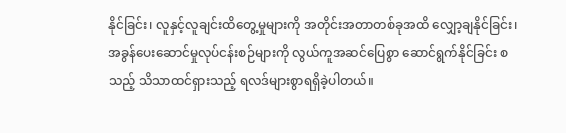နိုင်ခြင်း၊ လူနှင့်လူချင်းထိတွေ့မှုများကို အတိုင်းအတာတစ်ခုအထိ လျှော့ချနိုင်ခြင်း၊ အခွန်ပေးဆောင်မှုလုပ်ငန်းစဉ်များကို လွယ်ကူအဆင်ပြေစွာ ဆောင်ရွက်နိုင်ခြင်း စသည့် သိသာထင်ရှားသည့် ရလဒ်များစွာရရှိခဲ့ပါတယ်။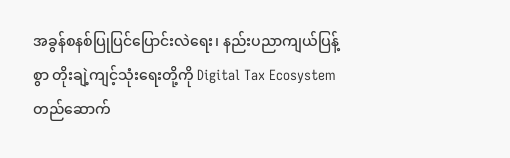အခွန်စနစ်ပြုပြင်ပြောင်းလဲရေး၊ နည်းပညာကျယ်ပြန့်စွာ တိုးချဲ့ကျင့်သုံးရေးတို့ကို Digital Tax Ecosystem တည်ဆောက်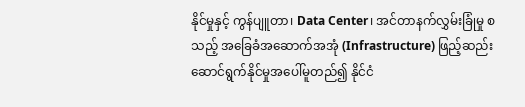နိုင်မှုနှင့် ကွန်ပျူတာ၊ Data Center၊ အင်တာနက်လွှမ်းခြုံမှု စသည့် အခြေခံအဆောက်အအုံ (Infrastructure) ဖြည့်ဆည်းဆောင်ရွက်နိုင်မှုအပေါ်မူတည်၍ နိုင်ငံ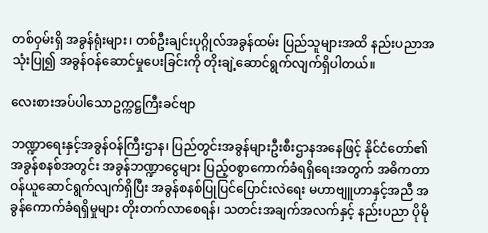တစ်ဝှမ်းရှိ အခွန်ရုံးများ၊ တစ်ဦးချင်းပုဂ္ဂိုလ်အခွန်ထမ်း ပြည်သူများအထိ နည်းပညာအသုံးပြု၍ အခွန်ဝန်ဆောင်မှုပေးခြင်းကို တိုးချဲ့ဆောင်ရွက်လျက်ရှိပါတယ်။

လေးစားအပ်ပါသောဥက္ကဋ္ဌကြီးခင်ဗျာ

ဘဏ္ဍာရေးနှင့်အခွန်ဝန်ကြီးဌာန၊ ပြည်တွင်းအခွန်များဦးစီးဌာနအနေဖြင့် နိုင်ငံတော်၏အခွန်စနစ်အတွင်း အခွန်ဘဏ္ဍာငွေများ ပြည့်ဝစွာကောက်ခံရရှိရေးအတွက် အဓိကတာဝန်ယူဆောင်ရွက်လျက်ရှိပြီး အခွန်စနစ်ပြုပြင်ပြောင်းလဲရေး မဟာဗျူဟာနှင့်အညီ အခွန်ကောက်ခံရရှိမှုများ တိုးတက်လာစေရန်၊ သတင်းအချက်အလက်နှင့် နည်းပညာ ပိုမို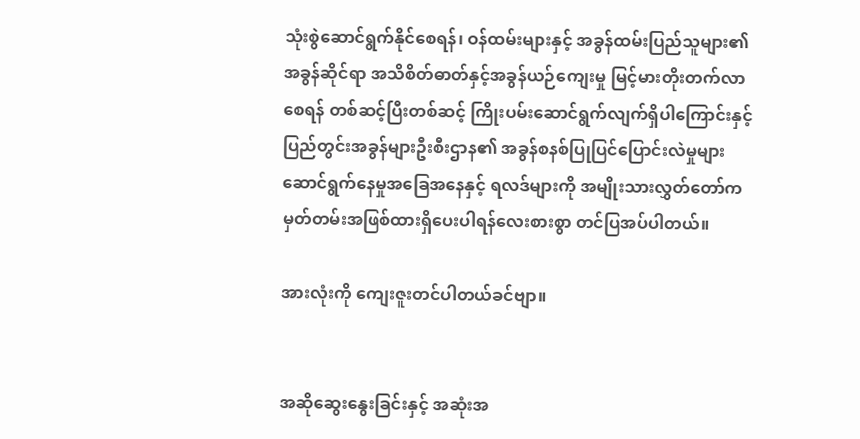သုံးစွဲဆောင်ရွက်နိုင်စေရန်၊ ဝန်ထမ်းများနှင့် အခွန်ထမ်းပြည်သူများ၏ အခွန်ဆိုင်ရာ အသိစိတ်ဓာတ်နှင့်အခွန်ယဉ်ကျေးမှု မြင့်မားတိုးတက်လာစေရန် တစ်ဆင့်ပြီးတစ်ဆင့် ကြိုးပမ်းဆောင်ရွက်လျက်ရှိပါကြောင်းနှင့် ပြည်တွင်းအခွန်များဦးစီးဌာန၏ အခွန်စနစ်ပြုပြင်ပြောင်းလဲမှုများ ဆောင်ရွက်နေမှုအခြေအနေနှင့် ရလဒ်များကို အမျိုးသားလွှတ်တော်က မှတ်တမ်းအဖြစ်ထားရှိပေးပါရန်လေးစားစွာ တင်ပြအပ်ပါတယ်။

အားလုံးကို ကျေးဇူးတင်ပါတယ်ခင်ဗျာ။


အဆိုဆွေးနွေးခြင်းနှင့် အဆုံးအ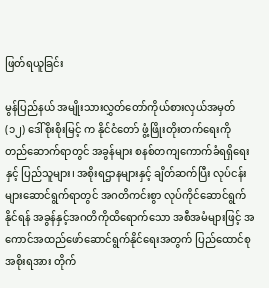ဖြတ်ရယူခြင်း

မွန်ပြည်နယ် အမျိုးသားလွှတ်တော်ကိုယ်စားလှယ်အမှတ်(၁၂) ဒေါ်စိုးစိုးမြင့် က နိုင်ငံတော် ဖွံ့ဖြိုးတိုးတက်ရေးကို တည်ဆောက်ရာတွင် အခွန်များ စနစ်တကျကောက်ခံရရှိရေးနှင့် ပြည်သူများ၊ အစိုးရဌာနများနှင့် ချိတ်ဆက်ပြီး လုပ်ငန်းများဆောင်ရွက်ရာတွင် အဂတိကင်းစွာ လုပ်ကိုင်ဆောင်ရွက်နိုင်ရန် အခွန်နှင့်အဂတိကိုထိရောက်သော အစီအမံများဖြင့် အကောင်အထည်ဖော်ဆောင်ရွက်နိုင်ရေးအတွက် ပြည်ထောင်စုအစိုးရအား တိုက်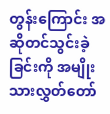တွန်းကြောင်း အဆိုတင်သွင်းခဲ့ခြင်းကို အမျိုးသားလွှတ်တော်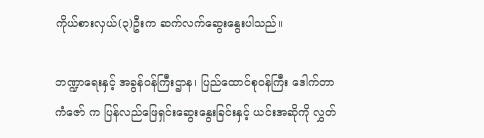ကိုယ်စားလှယ်(၃)ဦးက ဆက်လက်ဆွေးနွေးပါသည်။

ဘဏ္ဍာရေးနှင့် အခွန်ဝန်ကြီးဌာန၊ ပြည်ထောင်စုဝန်ကြီး ဒေါက်တာကံဇော် က ပြန်လည်ဖြေရှင်းဆွေးနွေးခြင်းနှင့် ယင်းအဆိုကို လွှတ်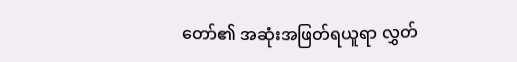တော်၏ အဆုံးအဖြတ်ရယူရာ လွှတ်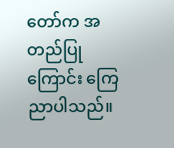တော်က အတည်ပြုကြောင်း ကြေညာပါသည်။